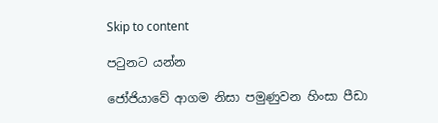Skip to content

පටුනට යන්න

ජෝජියාවේ ආගම නිසා පමුණුවන හිංසා පීඩා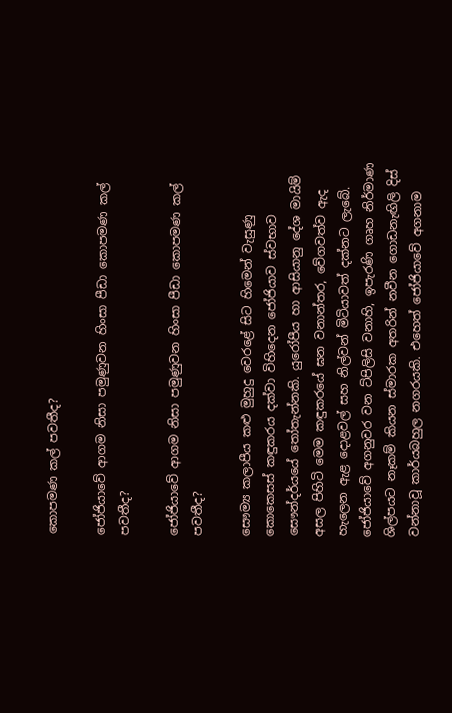කොපමණ කල් පවතීද?

ජෝජියාවේ ආගම නිසා පමුණුවන හිංසා පීඩා කොපමණ කල් පවතීද?

ජෝජියාවේ ආගම නිසා පමුණුවන හිංසා පීඩා කොපමණ කල් පවතීද?

සෞම්‍ය කලාපීය කළු මුහුදු වෙරළේ සිට හිමෙන් වැසුණු කොකෙසස් කඳුකරය දක්වා විහිදෙන ජෝජියාව ස්වභාව සෞන්දර්යයේ තෝතැන්නකි. යුරෝපීය හා ආසියානු දේශ මායිම් අසල පිහිටි මෙම කඳුකරයේ ඝන වනාන්තර, වේගවත්ව ඇද හැලෙන ඇළ දොළවල් සහ නිල්වන් මිටියාවත් දක්නට ලැබේ. ජෝජියාවේ අගනුවර වන ට්පිලිසි වනාහි, ඉපැරණි ගෘහ නිර්මාණ ශිල්පයට නෑකම් කියන ස්මාරක අතරින් නවීන ගොඩනැඟිලි දිස් වන්නාවූ කාර්යබහුල නගරයකි. එහෙත් ජෝජියාවේ අගනාම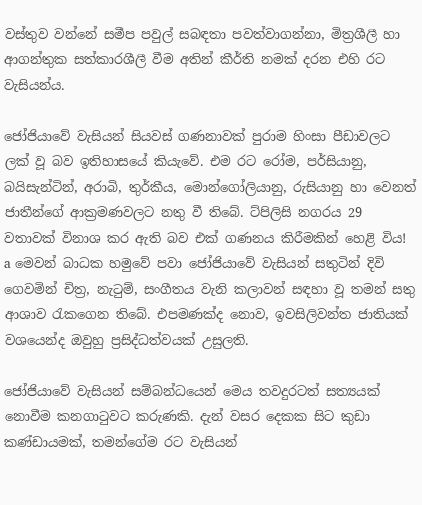වස්තුව වන්නේ සමීප පවුල් සබඳතා පවත්වාගන්නා, මිත්‍රශීලී හා ආගන්තුක සත්කාරශීලී වීම අතින් කීර්ති නමක් දරන එහි රට වැසියන්ය.

ජෝජියාවේ වැසියන් සියවස් ගණනාවක් පුරාම හිංසා පීඩාවලට ලක් වූ බව ඉතිහාසයේ කියැවේ. එම රට රෝම, පර්සියානු, බයිසැන්ටින්, අරාබි, තුර්කීය, මොන්ගෝලියානු, රුසියානු හා වෙනත් ජාතීන්ගේ ආක්‍රමණවලට නතු වී තිබේ. ට්පිලිසි නගරය 29 වතාවක් විනාශ කර ඇති බව එක් ගණනය කිරීමකින් හෙළි විය! a මෙවන් බාධක හමුවේ පවා ජෝජියාවේ වැසියන් සතුටින් දිවි ගෙවමින් චිත්‍ර, නැටුම්, සංගීතය වැනි කලාවන් සඳහා වූ තමන් සතු ආශාව රැකගෙන තිබේ. එපමණක්ද නොව, ඉවසිලිවන්ත ජාතියක් වශයෙන්ද ඔවුහු ප්‍රසිද්ධත්වයක් උසුලති.

ජෝජියාවේ වැසියන් සම්බන්ධයෙන් මෙය තවදුරටත් සත්‍යයක් නොවීම කනගාටුවට කරුණකි. දැන් වසර දෙකක සිට කුඩා කණ්ඩායමක්, තමන්ගේම රට වැසියන්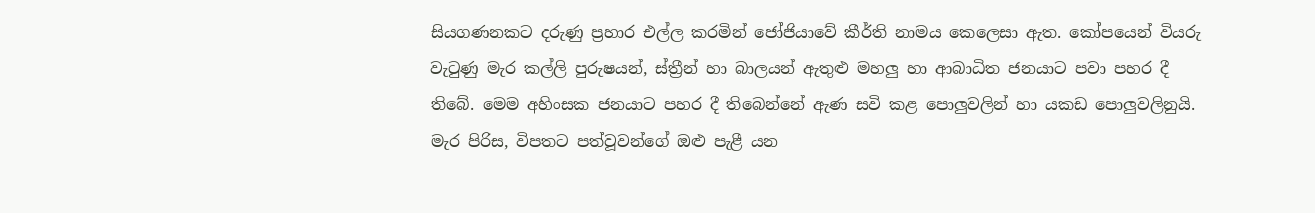සියගණනකට දරුණු ප්‍රහාර එල්ල කරමින් ජෝජියාවේ කීර්ති නාමය කෙලෙසා ඇත. කෝපයෙන් වියරු වැටුණු මැර කල්ලි පුරුෂයන්, ස්ත්‍රීන් හා බාලයන් ඇතුළු මහලු හා ආබාධිත ජනයාට පවා පහර දී තිබේ. මෙම අහිංසක ජනයාට පහර දී තිබෙන්නේ ඇණ සවි කළ පොලුවලින් හා යකඩ පොලුවලිනුයි. මැර පිරිස, විපතට පත්වූවන්ගේ ඔළු පැළී යන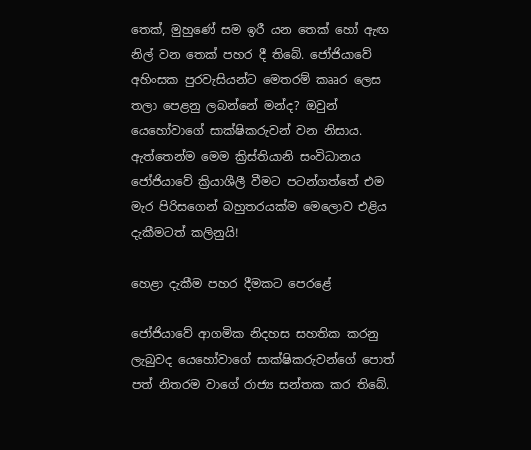තෙක්, මුහුණේ සම ඉරී යන තෙක් හෝ ඇඟ නිල් වන තෙක් පහර දී තිබේ. ජෝජියාවේ අහිංසක පුරවැසියන්ට මෙතරම් කෲර ලෙස තලා පෙළනු ලබන්නේ මන්ද? ඔවුන් යෙහෝවාගේ සාක්ෂිකරුවන් වන නිසාය. ඇත්තෙන්ම මෙම ක්‍රිස්තියානි සංවිධානය ජෝජියාවේ ක්‍රියාශීලී වීමට පටන්ගත්තේ එම මැර පිරිසගෙන් බහුතරයක්ම මෙලොව එළිය දැකීමටත් කලිනුයි!

හෙළා දැකීම පහර දීමකට පෙරළේ

ජෝජියාවේ ආගමික නිදහස සහතික කරනු ලැබුවද යෙහෝවාගේ සාක්ෂිකරුවන්ගේ පොත් පත් නිතරම වාගේ රාජ්‍ය සන්තක කර තිබේ.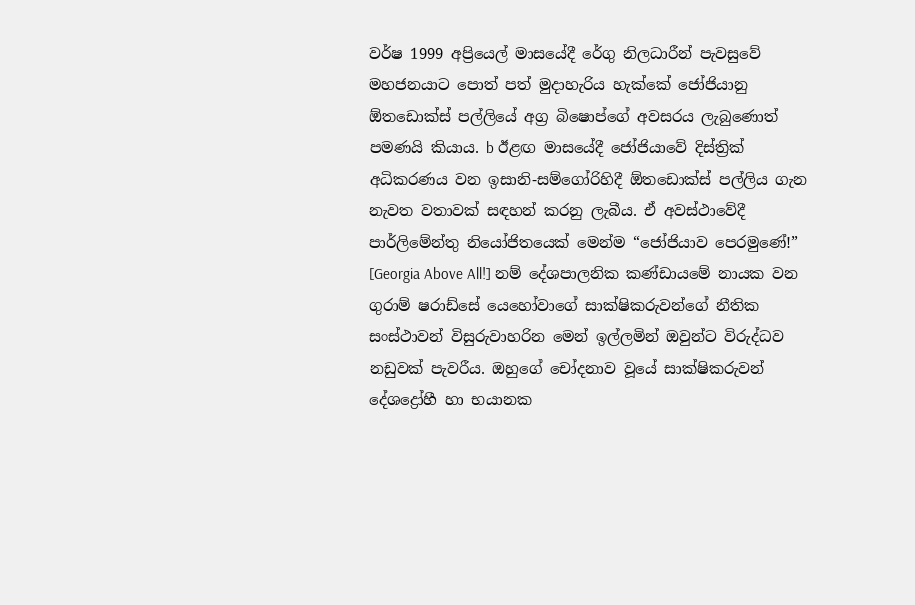වර්ෂ 1999 අප්‍රියෙල් මාසයේදී රේගු නිලධාරීන් පැවසුවේ මහජනයාට පොත් පත් මුදාහැරිය හැක්කේ ජෝජියානු ඕතඩොක්ස් පල්ලියේ අග්‍ර බිෂොප්ගේ අවසරය ලැබුණොත් පමණයි කියාය. b ඊළඟ මාසයේදී ජෝජියාවේ දිස්ත්‍රික් අධිකරණය වන ඉසානි-සම්ගෝරිහිදී ඕතඩොක්ස් පල්ලිය ගැන නැවත වතාවක් සඳහන් කරනු ලැබීය. ඒ අවස්ථාවේදී පාර්ලිමේන්තු නියෝජිතයෙක් මෙන්ම “ජෝජියාව පෙරමුණේ!” [Georgia Above All!] නම් දේශපාලනික කණ්ඩායමේ නායක වන ගුරාම් ෂරාඩ්සේ යෙහෝවාගේ සාක්ෂිකරුවන්ගේ නීතික සංස්ථාවන් විසුරුවාහරින මෙන් ඉල්ලමින් ඔවුන්ට විරුද්ධව නඩුවක් පැවරීය. ඔහුගේ චෝදනාව වූයේ සාක්ෂිකරුවන් දේශද්‍රෝහී හා භයානක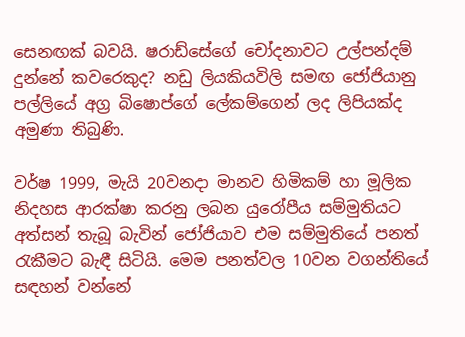සෙනඟක් බවයි. ෂරාඩ්සේගේ චෝදනාවට උල්පන්දම් දුන්නේ කවරෙකුද? නඩු ලියකියවිලි සමඟ ජෝජියානු පල්ලියේ අග්‍ර බිෂොප්ගේ ලේකම්ගෙන් ලද ලිපියක්ද අමුණා තිබුණි.

වර්ෂ 1999, මැයි 20වනදා මානව හිමිකම් හා මූලික නිදහස ආරක්ෂා කරනු ලබන යුරෝපීය සම්මුතියට අත්සන් තැබූ බැවින් ජෝජියාව එම සම්මුතියේ පනත් රැකීමට බැඳී සිටියි. මෙම පනත්වල 10වන වගන්තියේ සඳහන් වන්නේ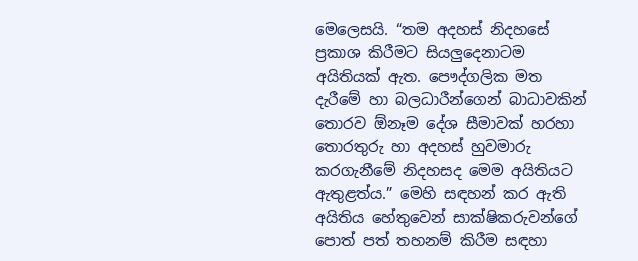මෙලෙසයි. “තම අදහස් නිදහසේ ප්‍රකාශ කිරීමට සියලුදෙනාටම අයිතියක් ඇත. පෞද්ගලික මත දැරීමේ හා බලධාරීන්ගෙන් බාධාවකින් තොරව ඕනෑම දේශ සීමාවක් හරහා තොරතුරු හා අදහස් හුවමාරු කරගැනීමේ නිදහසද මෙම අයිතියට ඇතුළත්ය.” මෙහි සඳහන් කර ඇති අයිතිය හේතුවෙන් සාක්ෂිකරුවන්ගේ පොත් පත් තහනම් කිරීම සඳහා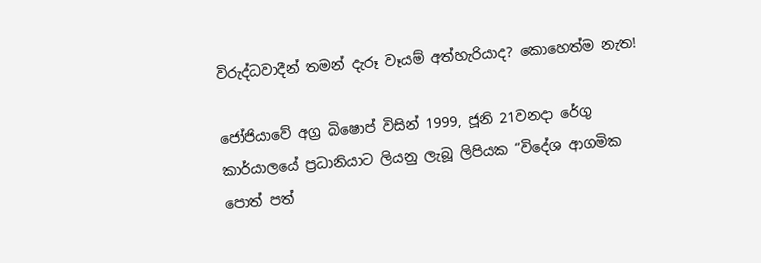විරුද්ධවාදීන් තමන් දැරූ වෑයම් අත්හැරියාද? කොහෙත්ම නැත!

ජෝජියාවේ අග්‍ර බිෂොප් විසින් 1999, ජූනි 21වනදා රේගු කාර්යාලයේ ප්‍රධානියාට ලියනු ලැබූ ලිපියක “විදේශ ආගමික පොත් පත්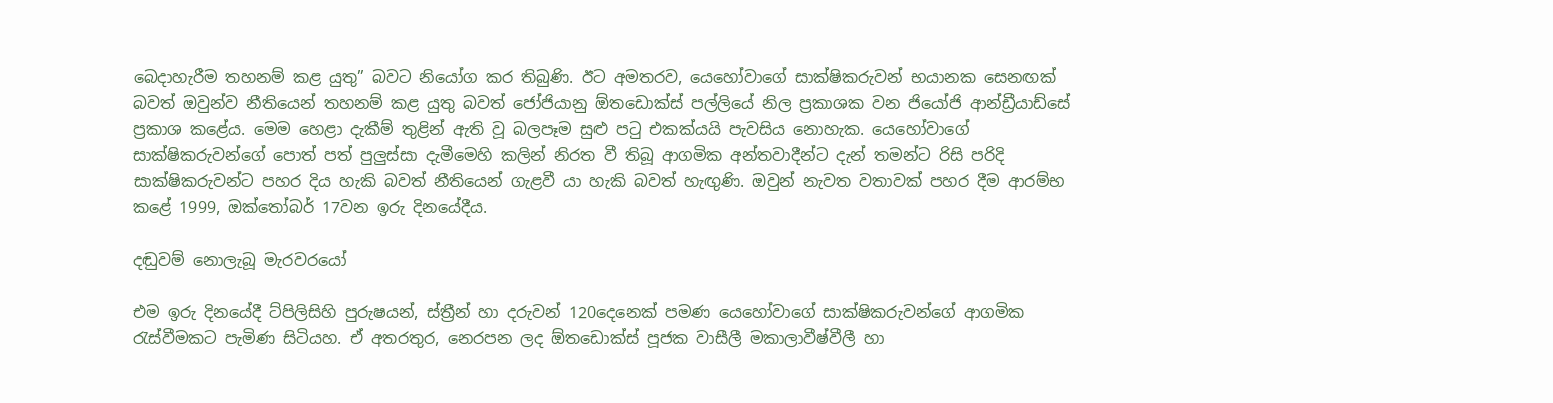බෙදාහැරීම තහනම් කළ යුතු” බවට නියෝග කර තිබුණි. ඊට අමතරව, යෙහෝවාගේ සාක්ෂිකරුවන් භයානක සෙනඟක් බවත් ඔවුන්ව නීතියෙන් තහනම් කළ යුතු බවත් ජෝජියානු ඕතඩොක්ස් පල්ලියේ නිල ප්‍රකාශක වන ජියෝජි ආන්ඩ්‍රීයාඩ්සේ ප්‍රකාශ කළේය. මෙම හෙළා දැකීම් තුළින් ඇති වූ බලපෑම සුළු පටු එකක්යයි පැවසිය නොහැක. යෙහෝවාගේ සාක්ෂිකරුවන්ගේ පොත් පත් පුලුස්සා දැමීමෙහි කලින් නිරත වී තිබූ ආගමික අන්තවාදීන්ට දැන් තමන්ට රිසි පරිදි සාක්ෂිකරුවන්ට පහර දිය හැකි බවත් නීතියෙන් ගැළවී යා හැකි බවත් හැඟුණි. ඔවුන් නැවත වතාවක් පහර දීම ආරම්භ කළේ 1999, ඔක්තෝබර් 17වන ඉරු දිනයේදීය.

දඬුවම් නොලැබූ මැරවරයෝ

එම ඉරු දිනයේදී ට්පිලිසිහි පුරුෂයන්, ස්ත්‍රීන් හා දරුවන් 120දෙනෙක් පමණ යෙහෝවාගේ සාක්ෂිකරුවන්ගේ ආගමික රැස්වීමකට පැමිණ සිටියහ. ඒ අතරතුර, නෙරපන ලද ඕතඩොක්ස් පූජක වාසීලී මකාලාවීෂ්වීලී හා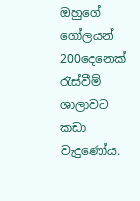ඔහුගේ ගෝලයන් 200දෙනෙක් රැස්වීම් ශාලාවට කඩා වැදුණෝය.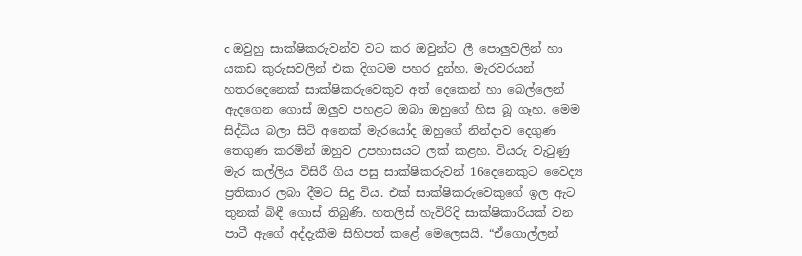c ඔවුහු සාක්ෂිකරුවන්ව වට කර ඔවුන්ට ලී පොලුවලින් හා යකඩ කුරුසවලින් එක දිගටම පහර දුන්හ. මැරවරයන් හතරදෙනෙක් සාක්ෂිකරුවෙකුව අත් දෙකෙන් හා බෙල්ලෙන් ඇදගෙන ගොස් ඔලුව පහළට ඔබා ඔහුගේ හිස බූ ගෑහ. මෙම සිද්ධිය බලා සිටි අනෙක් මැරයෝද ඔහුගේ නින්දාව දෙගුණ තෙගුණ කරමින් ඔහුව උපහාසයට ලක් කළහ. වියරු වැටුණු මැර කල්ලිය විසිරී ගිය පසු සාක්ෂිකරුවන් 16දෙනෙකුට වෛද්‍ය ප්‍රතිකාර ලබා දීමට සිදු විය. එක් සාක්ෂිකරුවෙකුගේ ඉල ඇට තුනක් බිඳී ගොස් තිබුණි. හතලිස් හැවිරිදි සාක්ෂිකාරියක් වන පාටී ඇගේ අද්දැකීම සිහිපත් කළේ මෙලෙසයි. “ඒගොල්ලන්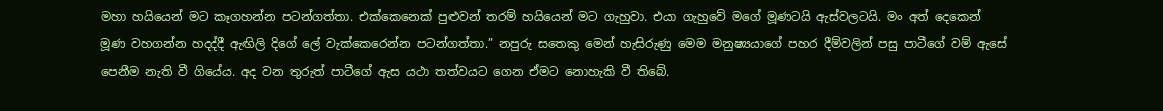මහා හයියෙන් මට කෑගහන්න පටන්ගත්තා. එක්කෙනෙක් පුළුවන් තරම් හයියෙන් මට ගැහුවා. එයා ගැහුවේ මගේ මූණටයි ඇස්වලටයි. මං අත් දෙකෙන් මූණ වහගන්න හදද්දී ඇඟිලි දිගේ ලේ වැක්කෙරෙන්න පටන්ගත්තා.” නපුරු සතෙකු මෙන් හැසිරුණු මෙම මනුෂ්‍යයාගේ පහර දීම්වලින් පසු පාටීගේ වම් ඇසේ පෙනීම නැති වී ගියේය. අද වන තුරුත් පාටීගේ ඇස යථා තත්වයට ගෙන ඒමට නොහැකි වී තිබේ.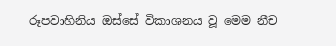රූපවාහිනිය ඔස්සේ විකාශනය වූ මෙම නීච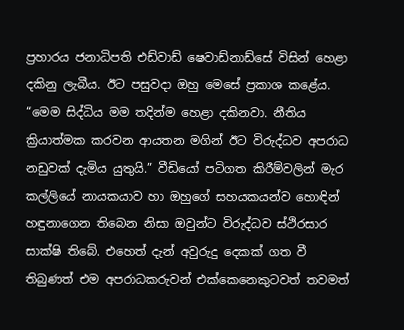ප්‍රහාරය ජනාධිපති එඩ්වාඩ් ෂෙවාඩ්නාඩ්සේ විසින් හෙළා දකිනු ලැබීය. ඊට පසුවදා ඔහු මෙසේ ප්‍රකාශ කළේය. “මෙම සිද්ධිය මම තදින්ම හෙළා දකිනවා. නීතිය ක්‍රියාත්මක කරවන ආයතන මගින් ඊට විරුද්ධව අපරාධ නඩුවක් දැමිය යුතුයි.” වීඩියෝ පටිගත කිරීම්වලින් මැර කල්ලියේ නායකයාව හා ඔහුගේ සහයකයන්ව හොඳින් හඳුනාගෙන තිබෙන නිසා ඔවුන්ට විරුද්ධව ස්ථිරසාර සාක්ෂි තිබේ. එහෙත් දැන් අවුරුදු දෙකක් ගත වී තිබුණත් එම අපරාධකරුවන් එක්කෙනෙකුටවත් තවමත්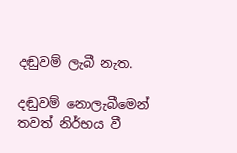දඬුවම් ලැබී නැත.

දඬුවම් නොලැබීමෙන් තවත් නිර්භය වී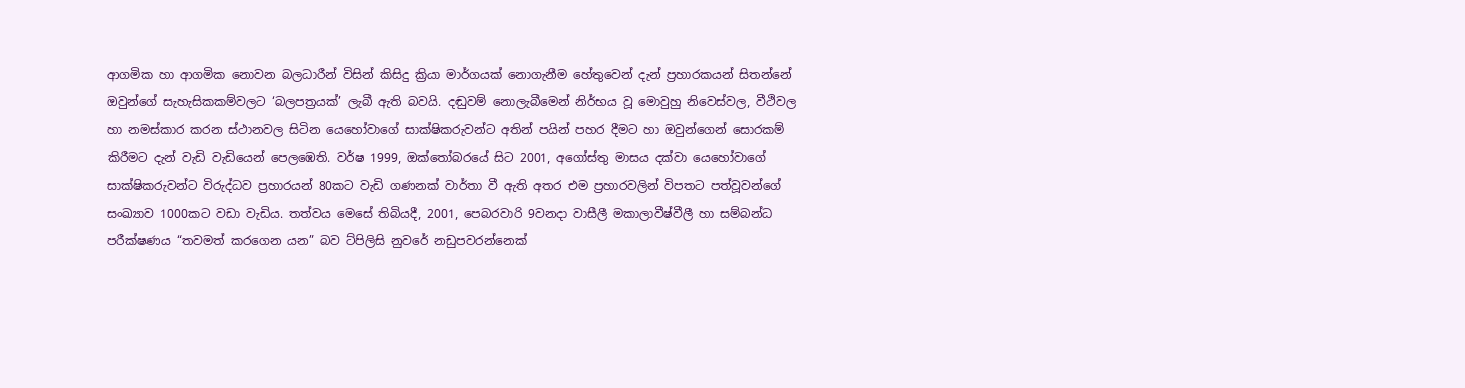ආගමික හා ආගමික නොවන බලධාරීන් විසින් කිසිදු ක්‍රියා මාර්ගයක් නොගැනීම හේතුවෙන් දැන් ප්‍රහාරකයන් සිතන්නේ ඔවුන්ගේ සැහැසිකකම්වලට ‘බලපත්‍රයක්’ ලැබී ඇති බවයි. දඬුවම් නොලැබීමෙන් නිර්භය වූ මොවුහු නිවෙස්වල, වීථිවල හා නමස්කාර කරන ස්ථානවල සිටින යෙහෝවාගේ සාක්ෂිකරුවන්ට අතින් පයින් පහර දීමට හා ඔවුන්ගෙන් සොරකම් කිරීමට දැන් වැඩි වැඩියෙන් පෙලඹෙති. වර්ෂ 1999, ඔක්තෝබරයේ සිට 2001, අගෝස්තු මාසය දක්වා යෙහෝවාගේ සාක්ෂිකරුවන්ට විරුද්ධව ප්‍රහාරයන් 80කට වැඩි ගණනක් වාර්තා වී ඇති අතර එම ප්‍රහාරවලින් විපතට පත්වූවන්ගේ සංඛ්‍යාව 1000කට වඩා වැඩිය. තත්වය මෙසේ තිබියදී, 2001, පෙබරවාරි 9වනදා වාසීලී මකාලාවීෂ්වීලී හා සම්බන්ධ පරීක්ෂණය “තවමත් කරගෙන යන” බව ට්පිලිසි නුවරේ නඩුපවරන්නෙක්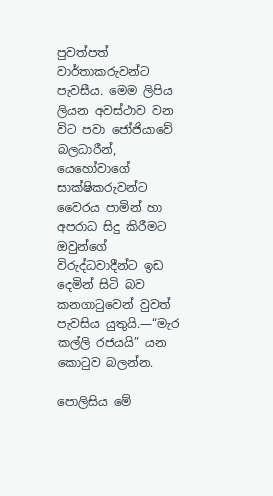පුවත්පත් වාර්තාකරුවන්ට පැවසීය. මෙම ලිපිය ලියන අවස්ථාව වන විට පවා ජෝජියාවේ බලධාරීන්, යෙහෝවාගේ සාක්ෂිකරුවන්ට වෛරය පාමින් හා අපරාධ සිදු කිරීමට ඔවුන්ගේ විරුද්ධවාදීන්ට ඉඩ දෙමින් සිටි බව කනගාටුවෙන් වුවත් පැවසිය යුතුයි.—“මැර කල්ලි රජයයි” යන කොටුව බලන්න.

පොලිසිය මේ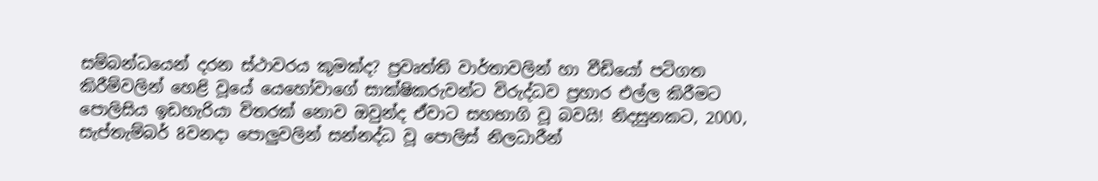සම්බන්ධයෙන් දරන ස්ථාවරය කුමක්ද? ප්‍රවෘත්ති වාර්තාවලින් හා වීඩියෝ පටිගත කිරීම්වලින් හෙළි වූයේ යෙහෝවාගේ සාක්ෂිකරුවන්ට විරුද්ධව ප්‍රහාර එල්ල කිරීමට පොලිසිය ඉඩහැරියා විතරක් නොව ඔවුන්ද ඒවාට සහභාගි වූ බවයි! නිදසුනකට, 2000, සැප්තැම්බර් 8වනදා පොලුවලින් සන්නද්ධ වූ පොලිස් නිලධාරීන්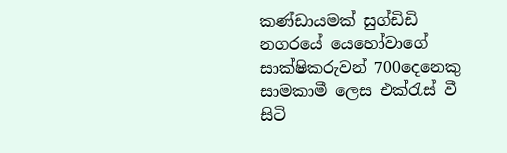කණ්ඩායමක් සුග්ඩිඩි නගරයේ යෙහෝවාගේ සාක්ෂිකරුවන් 700දෙනෙකු සාමකාමී ලෙස එක්රැස් වී සිටි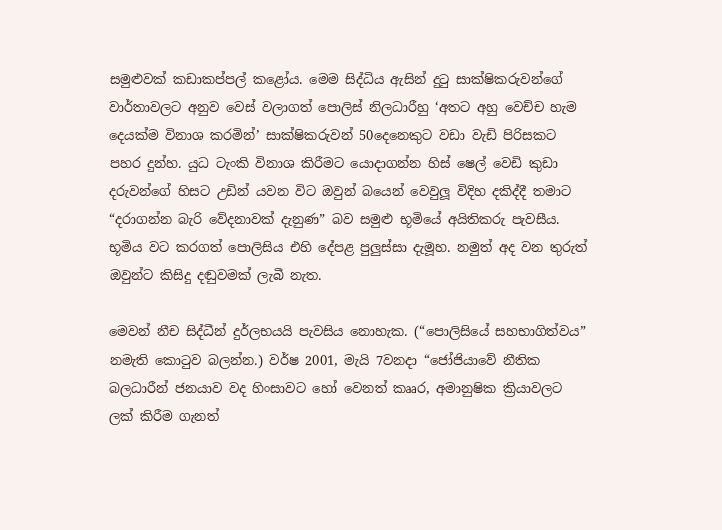සමුළුවක් කඩාකප්පල් කළෝය. මෙම සිද්ධිය ඇසින් දුටු සාක්ෂිකරුවන්ගේ වාර්තාවලට අනුව වෙස් වලාගත් පොලිස් නිලධාරීහු ‘අතට අහු වෙච්ච හැම දෙයක්ම විනාශ කරමින්’ සාක්ෂිකරුවන් 50දෙනෙකුට වඩා වැඩි පිරිසකට පහර දුන්හ. යුධ ටැංකි විනාශ කිරීමට යොදාගන්න හිස් ෂෙල් වෙඩි කුඩා දරුවන්ගේ හිසට උඩින් යවන විට ඔවුන් බයෙන් වෙවුලූ විදිහ දකිද්දී තමාට “දරාගන්න බැරි වේදනාවක් දැනුණ” බව සමුළු භූමියේ අයිතිකරු පැවසීය. භූමිය වට කරගත් පොලිසිය එහි දේපළ පුලුස්සා දැමූහ. නමුත් අද වන තුරුත් ඔවුන්ට කිසිදු දඬුවමක් ලැබී නැත.

මෙවන් නීච සිද්ධීන් දුර්ලභයයි පැවසිය නොහැක. (“පොලිසියේ සහභාගිත්වය” නමැති කොටුව බලන්න.) වර්ෂ 2001, මැයි 7වනදා “ජෝජියාවේ නීතික බලධාරීන් ජනයාව වද හිංසාවට හෝ වෙනත් කෲර, අමානුෂික ක්‍රියාවලට ලක් කිරීම ගැනත්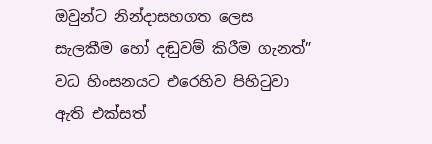ඔවුන්ට නින්දාසහගත ලෙස සැලකීම හෝ දඬුවම් කිරීම ගැනත්” වධ හිංසනයට එරෙහිව පිහිටුවා ඇති එක්සත්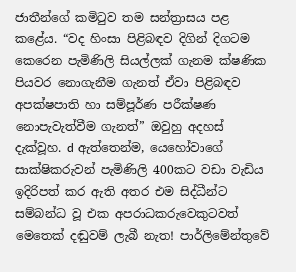ජාතීන්ගේ කමිටුව තම සන්ත්‍රාසය පළ කළේය. “වද හිංසා පිළිබඳව දිගින් දිගටම කෙරෙන පැමිණිලි සියල්ලක් ගැනම ක්ෂණික පියවර නොගැනීම ගැනත් ඒවා පිළිබඳව අපක්ෂපාති හා සම්පූර්ණ පරීක්ෂණ නොපැවැත්වීම ගැනත්” ඔවුහු අදහස් දැක්වූහ. d ඇත්තෙන්ම, යෙහෝවාගේ සාක්ෂිකරුවන් පැමිණිලි 400කට වඩා වැඩිය ඉදිරිපත් කර ඇති අතර එම සිද්ධීන්ට සම්බන්ධ වූ එක අපරාධකරුවෙකුටවත් මෙතෙක් දඬුවම් ලැබී නැත! පාර්ලිමේන්තුවේ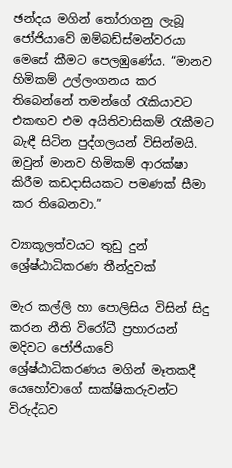ඡන්දය මගින් තෝරාගනු ලැබූ ජෝජියාවේ ඔම්බඩ්ස්මන්වරයා මෙසේ කීමට පෙලඹුණේය. “මානව හිමිකම් උල්ලංගනය කර තිබෙන්නේ තමන්ගේ රැකියාවට එකඟව එම අයිතිවාසිකම් රැකීමට බැඳී සිටින පුද්ගලයන් විසින්මයි. ඔවුන් මානව හිමිකම් ආරක්ෂා කිරීම කඩදාසියකට පමණක් සීමා කර තිබෙනවා.”

ව්‍යාකූලත්වයට තුඩු දුන් ශ්‍රේෂ්ඨාධිකරණ තීන්දුවක්

මැර කල්ලි හා පොලිසිය විසින් සිදු කරන නීති විරෝධී ප්‍රහාරයන් මදිවට ජෝජියාවේ ශ්‍රේෂ්ඨාධිකරණය මගින් මෑතකදී යෙහෝවාගේ සාක්ෂිකරුවන්ට විරුද්ධව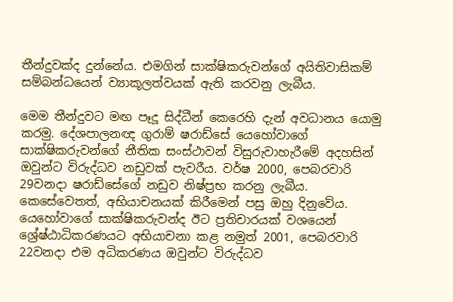තීන්දුවක්ද දුන්නේය. එමගින් සාක්ෂිකරුවන්ගේ අයිතිවාසිකම් සම්බන්ධයෙන් ව්‍යාකූලත්වයක් ඇති කරවනු ලැබීය.

මෙම තීන්දුවට මඟ පෑදූ සිද්ධීන් කෙරෙහි දැන් අවධානය යොමු කරමු. දේශපාලනඥ ගුරාම් ෂරාඩ්සේ යෙහෝවාගේ සාක්ෂිකරුවන්ගේ නීතික සංස්ථාවන් විසුරුවාහැරීමේ අදහසින් ඔවුන්ට විරුද්ධව නඩුවක් පැවරීය. වර්ෂ 2000, පෙබරවාරි 29වනදා ෂරාඩ්සේගේ නඩුව නිෂ්ප්‍රභ කරනු ලැබීය. කෙසේවෙතත්, අභියාචනයක් කිරීමෙන් පසු ඔහු දිනුවේය. යෙහෝවාගේ සාක්ෂිකරුවන්ද ඊට ප්‍රතිචාරයක් වශයෙන් ශ්‍රේෂ්ඨාධිකරණයට අභියාචනා කළ නමුත් 2001, පෙබරවාරි 22වනදා එම අධිකරණය ඔවුන්ට විරුද්ධව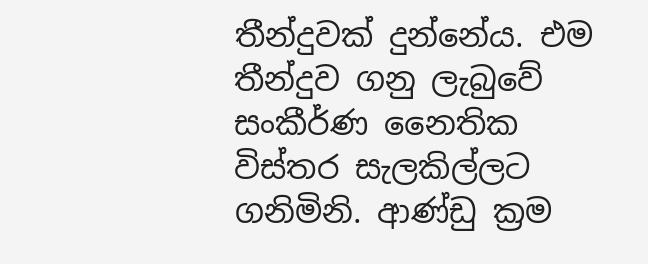තීන්දුවක් දුන්නේය. එම තීන්දුව ගනු ලැබුවේ සංකීර්ණ නෛතික විස්තර සැලකිල්ලට ගනිමිනි. ආණ්ඩු ක්‍රම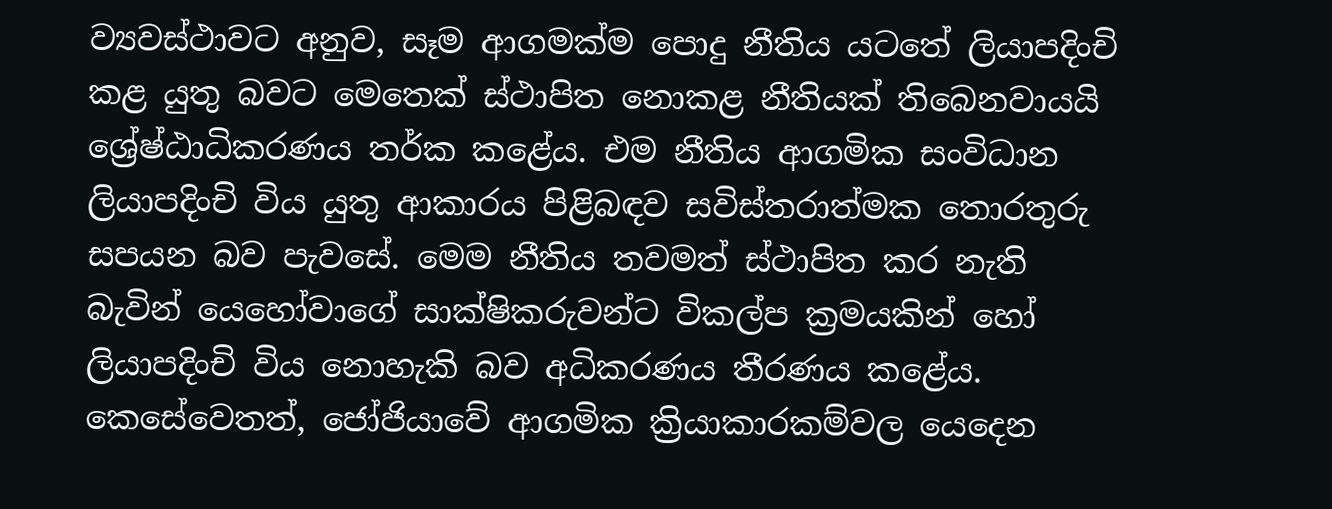ව්‍යවස්ථාවට අනුව, සෑම ආගමක්ම පොදු නීතිය යටතේ ලියාපදිංචි කළ යුතු බවට මෙතෙක් ස්ථාපිත නොකළ නීතියක් තිබෙනවායයි ශ්‍රේෂ්ඨාධිකරණය තර්ක කළේය. එම නීතිය ආගමික සංවිධාන ලියාපදිංචි විය යුතු ආකාරය පිළිබඳව සවිස්තරාත්මක තොරතුරු සපයන බව පැවසේ. මෙම නීතිය තවමත් ස්ථාපිත කර නැති බැවින් යෙහෝවාගේ සාක්ෂිකරුවන්ට විකල්ප ක්‍රමයකින් හෝ ලියාපදිංචි විය නොහැකි බව අධිකරණය තීරණය කළේය. කෙසේවෙතත්, ජෝජියාවේ ආගමික ක්‍රියාකාරකම්වල යෙදෙන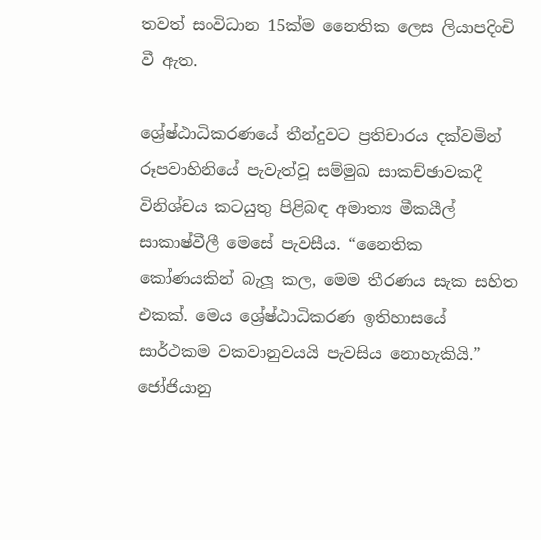තවත් සංවිධාන 15ක්ම නෛතික ලෙස ලියාපදිංචි වී ඇත.

ශ්‍රේෂ්ඨාධිකරණයේ තීන්දුවට ප්‍රතිචාරය දක්වමින් රූපවාහිනියේ පැවැත්වූ සම්මුඛ සාකච්ඡාවකදී විනිශ්චය කටයුතු පිළිබඳ අමාත්‍ය මීකයීල් සාකාෂ්වීලී මෙසේ පැවසීය. “නෛතික කෝණයකින් බැලූ කල, මෙම තීරණය සැක සහිත එකක්. මෙය ශ්‍රේෂ්ඨාධිකරණ ඉතිහාසයේ සාර්ථකම වකවානුවයයි පැවසිය නොහැකියි.” ජෝජියානු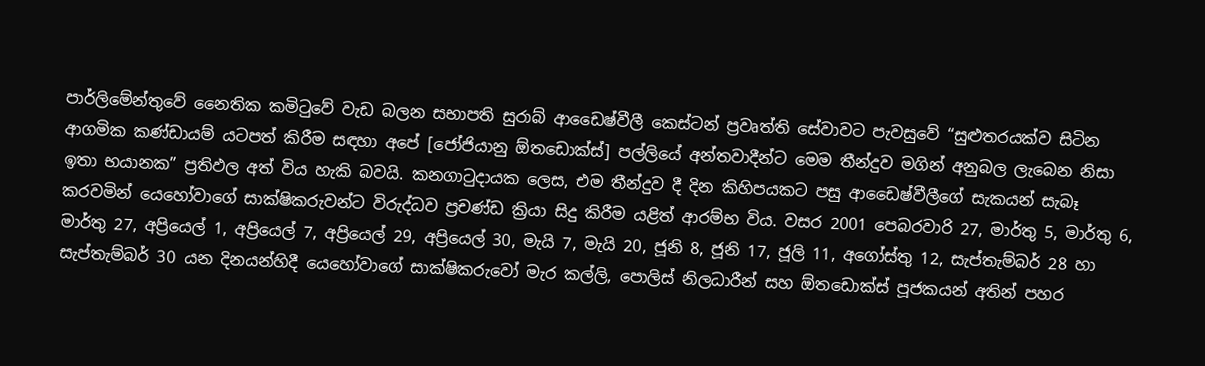පාර්ලිමේන්තුවේ නෛතික කමිටුවේ වැඩ බලන සභාපති සුරාබ් ආඩෛෂ්වීලී කෙස්ටන් ප්‍රවෘත්ති සේවාවට පැවසුවේ “සුළුතරයක්ව සිටින ආගමික කණ්ඩායම් යටපත් කිරීම සඳහා අපේ [ජෝජියානු ඕතඩොක්ස්] පල්ලියේ අන්තවාදීන්ට මෙම තීන්දුව මගින් අනුබල ලැබෙන නිසා ඉතා භයානක” ප්‍රතිඵල අත් විය හැකි බවයි. කනගාටුදායක ලෙස, එම තීන්දුව දී දින කිහිපයකට පසු ආඩෛෂ්වීලීගේ සැකයන් සැබෑ කරවමින් යෙහෝවාගේ සාක්ෂිකරුවන්ට විරුද්ධව ප්‍රචණ්ඩ ක්‍රියා සිදු කිරීම යළිත් ආරම්භ විය. වසර 2001 පෙබරවාරි 27, මාර්තු 5, මාර්තු 6, මාර්තු 27, අප්‍රියෙල් 1, අප්‍රියෙල් 7, අප්‍රියෙල් 29, අප්‍රියෙල් 30, මැයි 7, මැයි 20, ජූනි 8, ජූනි 17, ජූලි 11, අගෝස්තු 12, සැප්තැම්බර් 28 හා සැප්තැම්බර් 30 යන දිනයන්හිදී යෙහෝවාගේ සාක්ෂිකරුවෝ මැර කල්ලි, පොලිස් නිලධාරීන් සහ ඕතඩොක්ස් පූජකයන් අතින් පහර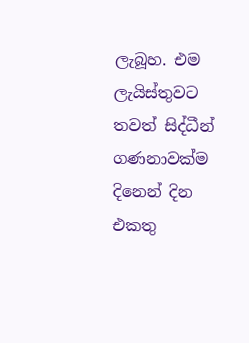ලැබූහ. එම ලැයිස්තුවට තවත් සිද්ධීන් ගණනාවක්ම දිනෙන් දින එකතු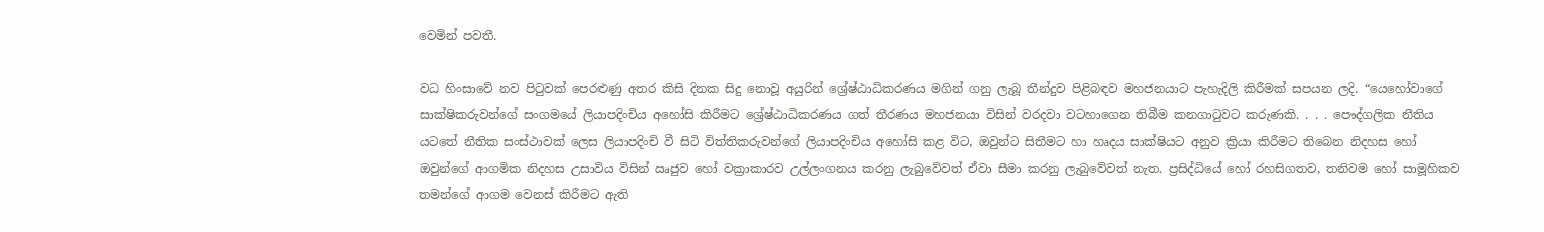වෙමින් පවතී.

වධ හිංසාවේ නව පිටුවක් පෙරළුණු අතර කිසි දිනක සිදු නොවූ අයුරින් ශ්‍රේෂ්ඨාධිකරණය මගින් ගනු ලැබූ තීන්දුව පිළිබඳව මහජනයාට පැහැදිලි කිරීමක් සපයන ලදි. “යෙහෝවාගේ සාක්ෂිකරුවන්ගේ සංගමයේ ලියාපදිංචිය අහෝසි කිරීමට ශ්‍රේෂ්ඨාධිකරණය ගත් තීරණය මහජනයා විසින් වරදවා වටහාගෙන තිබීම කනගාටුවට කරුණකි. . . . පෞද්ගලික නීතිය යටතේ නීතික සංස්ථාවක් ලෙස ලියාපදිංචි වී සිටි විත්තිකරුවන්ගේ ලියාපදිංචිය අහෝසි කළ විට, ඔවුන්ට සිතීමට හා හෘදය සාක්ෂියට අනුව ක්‍රියා කිරීමට තිබෙන නිදහස හෝ ඔවුන්ගේ ආගමික නිදහස උසාවිය විසින් ඍජුව හෝ වක්‍රාකාරව උල්ලංගනය කරනු ලැබුවේවත් ඒවා සීමා කරනු ලැබුවේවත් නැත. ප්‍රසිද්ධියේ හෝ රහසිගතව, තනිවම හෝ සාමූහිකව තමන්ගේ ආගම වෙනස් කිරීමට ඇති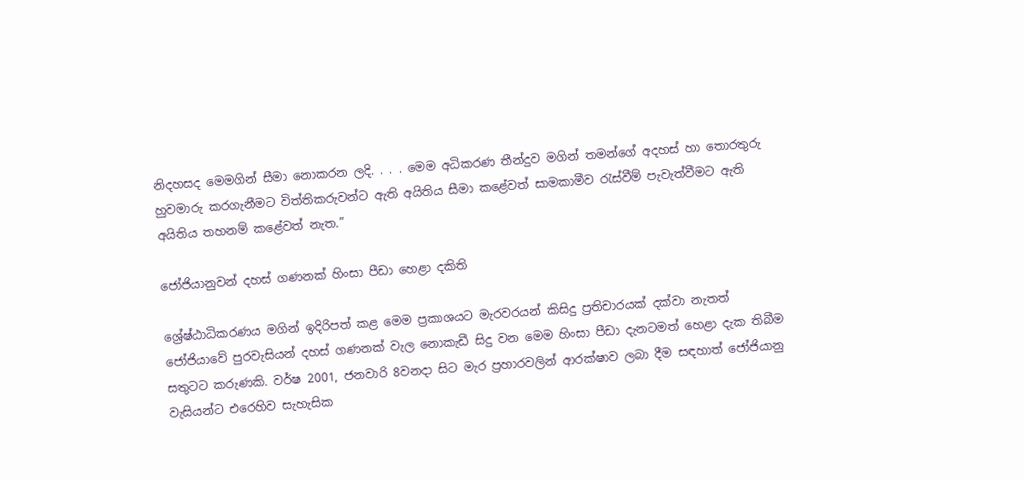නිදහසද මෙමගින් සීමා නොකරන ලදි. . . . මෙම අධිකරණ තීන්දුව මගින් තමන්ගේ අදහස් හා තොරතුරු හුවමාරු කරගැනීමට විත්තිකරුවන්ට ඇති අයිතිය සීමා කළේවත් සාමකාමීව රැස්වීම් පැවැත්වීමට ඇති අයිතිය තහනම් කළේවත් නැත.”

ජෝජියානුවන් දහස් ගණනක් හිංසා පීඩා හෙළා දකිති

ශ්‍රේෂ්ඨාධිකරණය මගින් ඉදිරිපත් කළ මෙම ප්‍රකාශයට මැරවරයන් කිසිදු ප්‍රතිචාරයක් දක්වා නැතත් ජෝජියාවේ පුරවැසියන් දහස් ගණනක් වැල නොකැඩී සිදු වන මෙම හිංසා පීඩා දැනටමත් හෙළා දැක තිබීම සතුටට කරුණකි. වර්ෂ 2001, ජනවාරි 8වනදා සිට මැර ප්‍රහාරවලින් ආරක්ෂාව ලබා දීම සඳහාත් ජෝජියානු වැසියන්ට එරෙහිව සැහැසික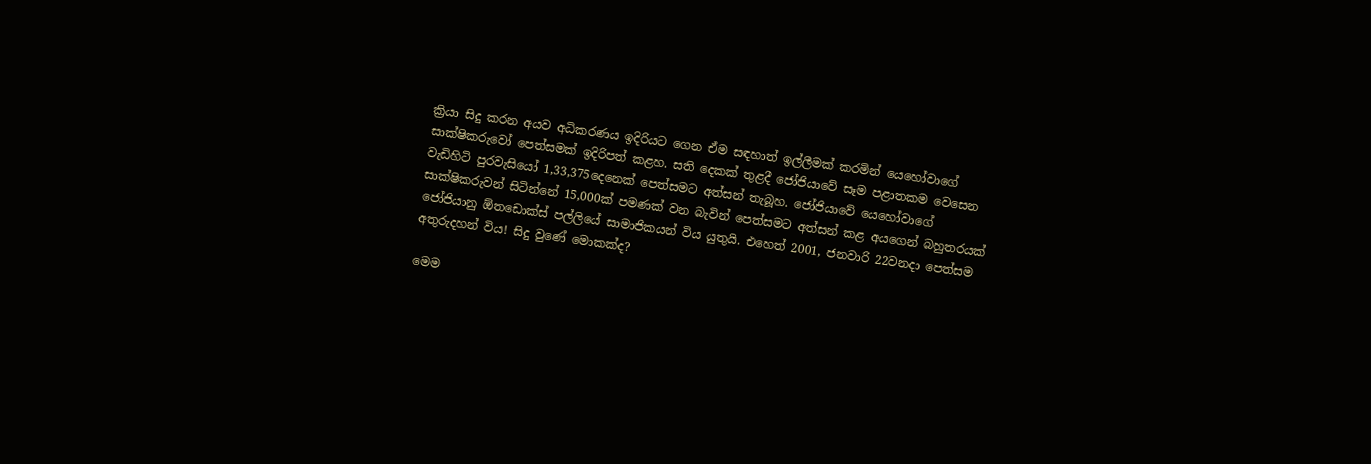ක්‍රියා සිදු කරන අයව අධිකරණය ඉදිරියට ගෙන ඒම සඳහාත් ඉල්ලීමක් කරමින් යෙහෝවාගේ සාක්ෂිකරුවෝ පෙත්සමක් ඉදිරිපත් කළහ. සති දෙකක් තුළදී ජෝජියාවේ සෑම පළාතකම වෙසෙන වැඩිහිටි පුරවැසියෝ 1,33,375දෙනෙක් පෙත්සමට අත්සන් තැබූහ. ජෝජියාවේ යෙහෝවාගේ සාක්ෂිකරුවන් සිටින්නේ 15,000ක් පමණක් වන බැවින් පෙත්සමට අත්සන් කළ අයගෙන් බහුතරයක් ජෝජියානු ඕතඩොක්ස් පල්ලියේ සාමාජිකයන් විය යුතුයි. එහෙත් 2001, ජනවාරි 22වනදා පෙත්සම අතුරුදහන් විය! සිදු වුණේ මොකක්ද?

මෙම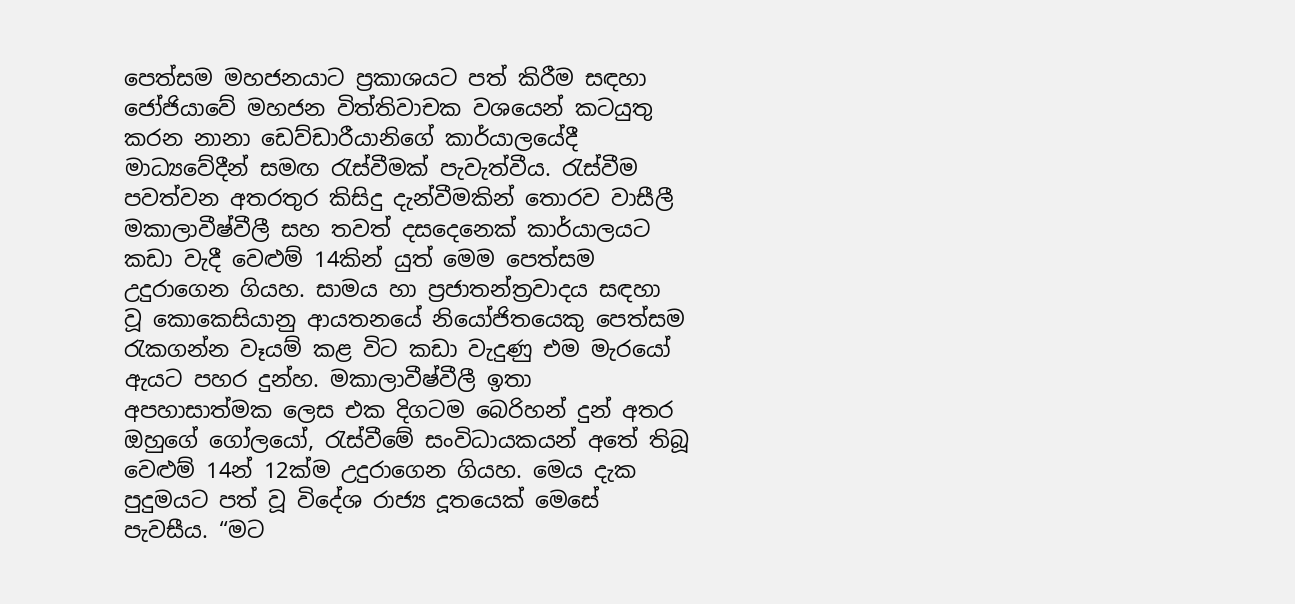පෙත්සම මහජනයාට ප්‍රකාශයට පත් කිරීම සඳහා ජෝජියාවේ මහජන විත්තිවාචක වශයෙන් කටයුතු කරන නානා ඩෙව්ඩාරීයානිගේ කාර්යාලයේදී මාධ්‍යවේදීන් සමඟ රැස්වීමක් පැවැත්වීය. රැස්වීම පවත්වන අතරතුර කිසිදු දැන්වීමකින් තොරව වාසීලී මකාලාවීෂ්වීලී සහ තවත් දසදෙනෙක් කාර්යාලයට කඩා වැදී වෙළුම් 14කින් යුත් මෙම පෙත්සම උදුරාගෙන ගියහ. සාමය හා ප්‍රජාතන්ත්‍රවාදය සඳහා වූ කොකෙසියානු ආයතනයේ නියෝජිතයෙකු පෙත්සම රැකගන්න වෑයම් කළ විට කඩා වැදුණු එම මැරයෝ ඇයට පහර දුන්හ. මකාලාවීෂ්වීලී ඉතා අපහාසාත්මක ලෙස එක දිගටම බෙරිහන් දුන් අතර ඔහුගේ ගෝලයෝ, රැස්වීමේ සංවිධායකයන් අතේ තිබූ වෙළුම් 14න් 12ක්ම උදුරාගෙන ගියහ. මෙය දැක පුදුමයට පත් වූ විදේශ රාජ්‍ය දූතයෙක් මෙසේ පැවසීය. “මට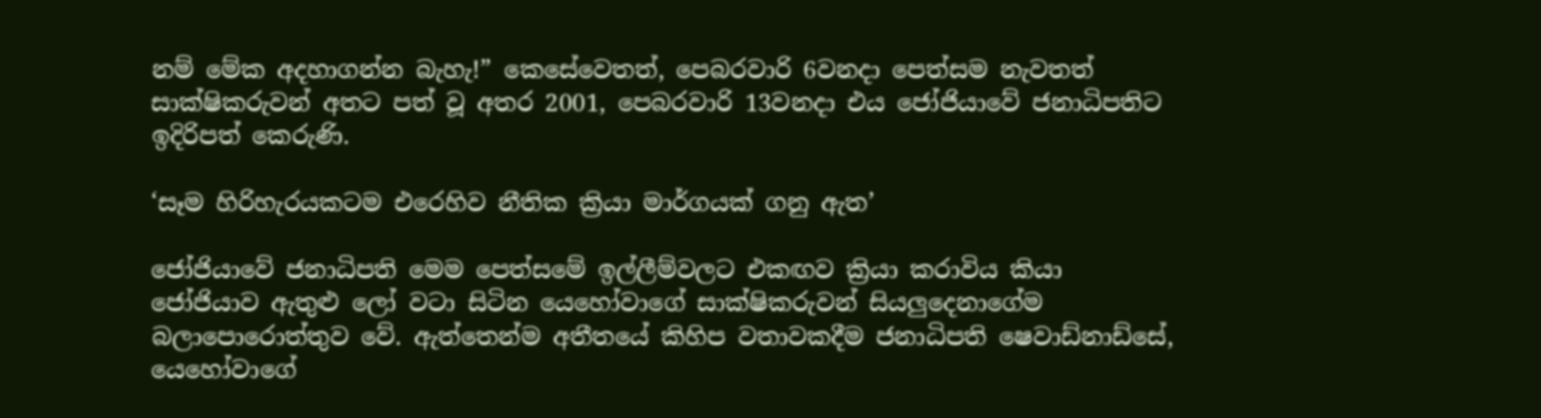නම් මේක අදහාගන්න බැහැ!” කෙසේවෙතත්, පෙබරවාරි 6වනදා පෙත්සම නැවතත් සාක්ෂිකරුවන් අතට පත් වූ අතර 2001, පෙබරවාරි 13වනදා එය ජෝජියාවේ ජනාධිපතිට ඉදිරිපත් කෙරුණි.

‘සෑම හිරිහැරයකටම එරෙහිව නීතික ක්‍රියා මාර්ගයක් ගනු ඇත’

ජෝජියාවේ ජනාධිපති මෙම පෙත්සමේ ඉල්ලීම්වලට එකඟව ක්‍රියා කරාවිය කියා ජෝජියාව ඇතුළු ලෝ වටා සිටින යෙහෝවාගේ සාක්ෂිකරුවන් සියලුදෙනාගේම බලාපොරොත්තුව වේ. ඇත්තෙන්ම අතීතයේ කිහිප වතාවකදීම ජනාධිපති ෂෙවාඩ්නාඩ්සේ, යෙහෝවාගේ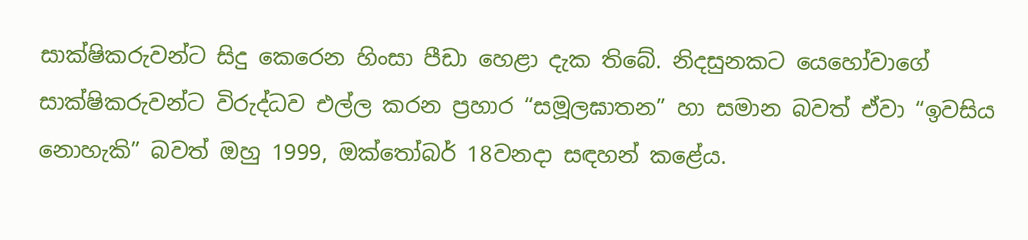සාක්ෂිකරුවන්ට සිදු කෙරෙන හිංසා පීඩා හෙළා දැක තිබේ. නිදසුනකට යෙහෝවාගේ සාක්ෂිකරුවන්ට විරුද්ධව එල්ල කරන ප්‍රහාර “සමූලඝාතන” හා සමාන බවත් ඒවා “ඉවසිය නොහැකි” බවත් ඔහු 1999, ඔක්තෝබර් 18වනදා සඳහන් කළේය.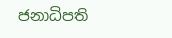ජනාධිපති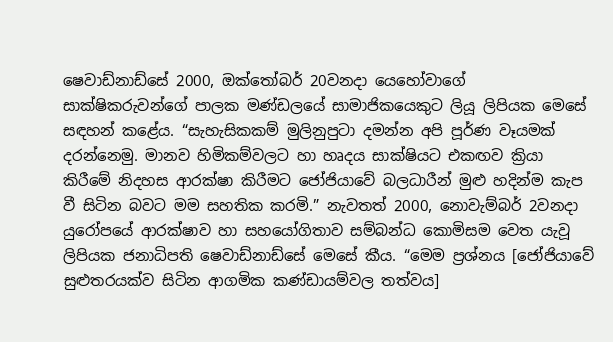ෂෙවාඩ්නාඩ්සේ 2000, ඔක්තෝබර් 20වනදා යෙහෝවාගේ සාක්ෂිකරුවන්ගේ පාලක මණ්ඩලයේ සාමාජිකයෙකුට ලියූ ලිපියක මෙසේ සඳහන් කළේය. “සැහැසිකකම් මුලිනුපුටා දමන්න අපි පූර්ණ වෑයමක් දරන්නෙමු. මානව හිමිකම්වලට හා හෘදය සාක්ෂියට එකඟව ක්‍රියා කිරීමේ නිදහස ආරක්ෂා කිරීමට ජෝජියාවේ බලධාරීන් මුළු හදින්ම කැප වී සිටින බවට මම සහතික කරමි.” නැවතත් 2000, නොවැම්බර් 2වනදා යුරෝපයේ ආරක්ෂාව හා සහයෝගිතාව සම්බන්ධ කොමිසම වෙත යැවූ ලිපියක ජනාධිපති ෂෙවාඩ්නාඩ්සේ මෙසේ කීය. “මෙම ප්‍රශ්නය [ජෝජියාවේ සුළුතරයක්ව සිටින ආගමික කණ්ඩායම්වල තත්වය]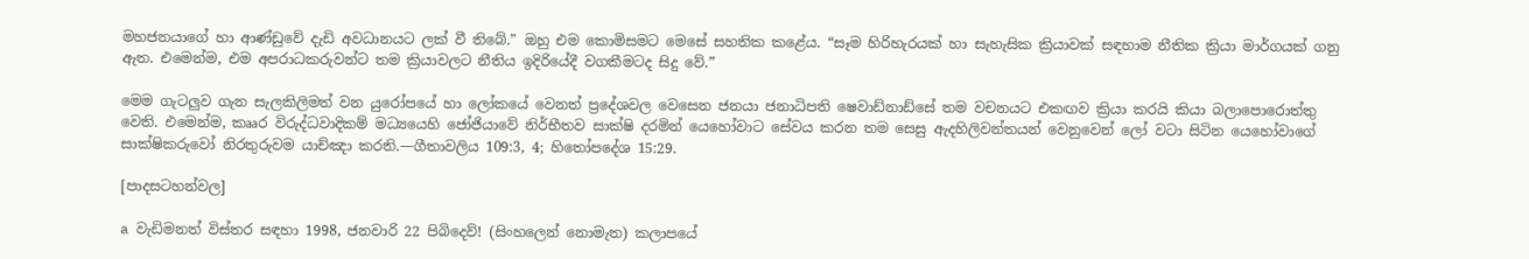මහජනයාගේ හා ආණ්ඩුවේ දැඩි අවධානයට ලක් වී තිබේ.” ඔහු එම කොමිසමට මෙසේ සහතික කළේය. “සෑම හිරිහැරයක් හා සැහැසික ක්‍රියාවක් සඳහාම නීතික ක්‍රියා මාර්ගයක් ගනු ඇත. එමෙන්ම, එම අපරාධකරුවන්ට තම ක්‍රියාවලට නීතිය ඉදිරියේදී වගකීමටද සිදු වේ.”

මෙම ගැටලුව ගැන සැලකිලිමත් වන යුරෝපයේ හා ලෝකයේ වෙනත් ප්‍රදේශවල වෙසෙන ජනයා ජනාධිපති ෂෙවාඩ්නාඩ්සේ තම වචනයට එකඟව ක්‍රියා කරයි කියා බලාපොරොත්තු වෙති. එමෙන්ම, කෲර විරුද්ධවාදිකම් මධ්‍යයෙහි ජෝජියාවේ නිර්භීතව සාක්ෂි දරමින් යෙහෝවාට සේවය කරන තම සෙසු ඇදහිලිවන්තයන් වෙනුවෙන් ලෝ වටා සිටින යෙහෝවාගේ සාක්ෂිකරුවෝ නිරතුරුවම යාච්ඤා කරති.—ගීතාවලිය 109:3, 4; හිතෝපදේශ 15:29.

[පාදසටහන්වල]

a වැඩිමනත් විස්තර සඳහා 1998, ජනවාරි 22 පිබිදෙව්! (සිංහලෙන් නොමැත) කලාපයේ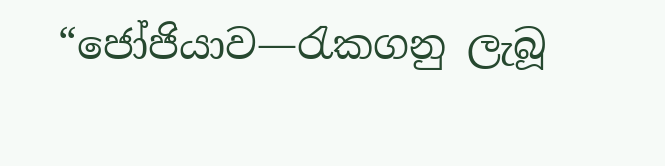“ජෝජියාව—රැකගනු ලැබූ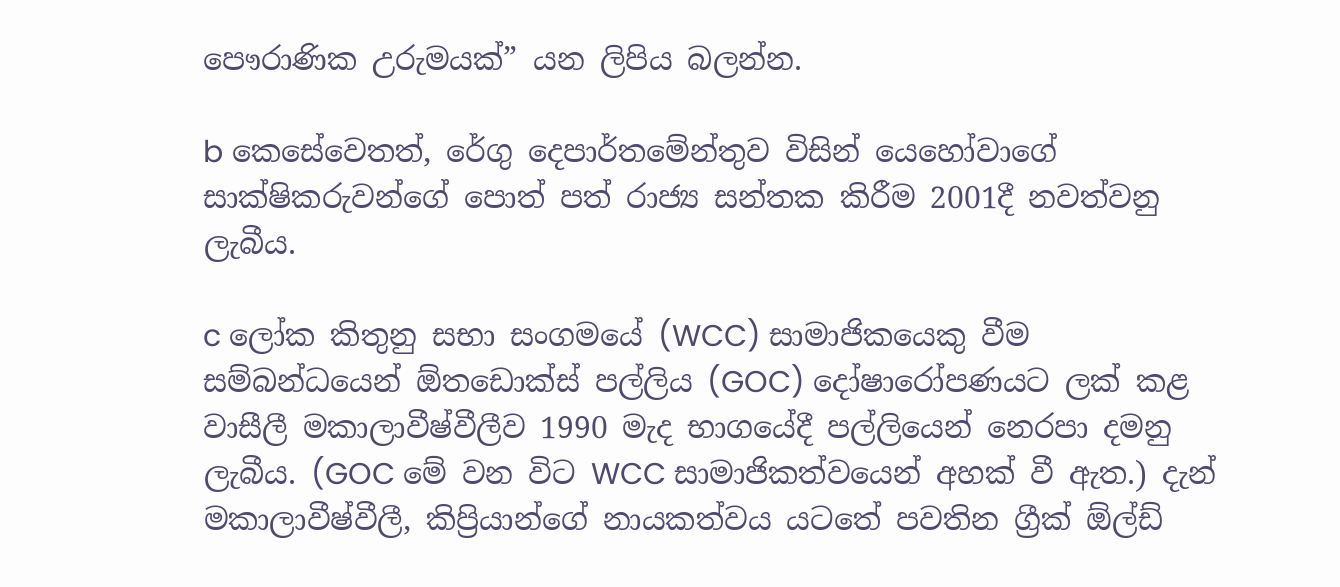පෞරාණික උරුමයක්” යන ලිපිය බලන්න.

b කෙසේවෙතත්, රේගු දෙපාර්තමේන්තුව විසින් යෙහෝවාගේ සාක්ෂිකරුවන්ගේ පොත් පත් රාජ්‍ය සන්තක කිරීම 2001දී නවත්වනු ලැබීය.

c ලෝක කිතුනු සභා සංගමයේ (WCC) සාමාජිකයෙකු වීම සම්බන්ධයෙන් ඕතඩොක්ස් පල්ලිය (GOC) දෝෂාරෝපණයට ලක් කළ වාසීලී මකාලාවීෂ්වීලීව 1990 මැද භාගයේදී පල්ලියෙන් නෙරපා දමනු ලැබීය. (GOC මේ වන විට WCC සාමාජිකත්වයෙන් අහක් වී ඇත.) දැන් මකාලාවීෂ්වීලී, කිප්‍රියාන්ගේ නායකත්වය යටතේ පවතින ග්‍රීක් ඕල්ඩ්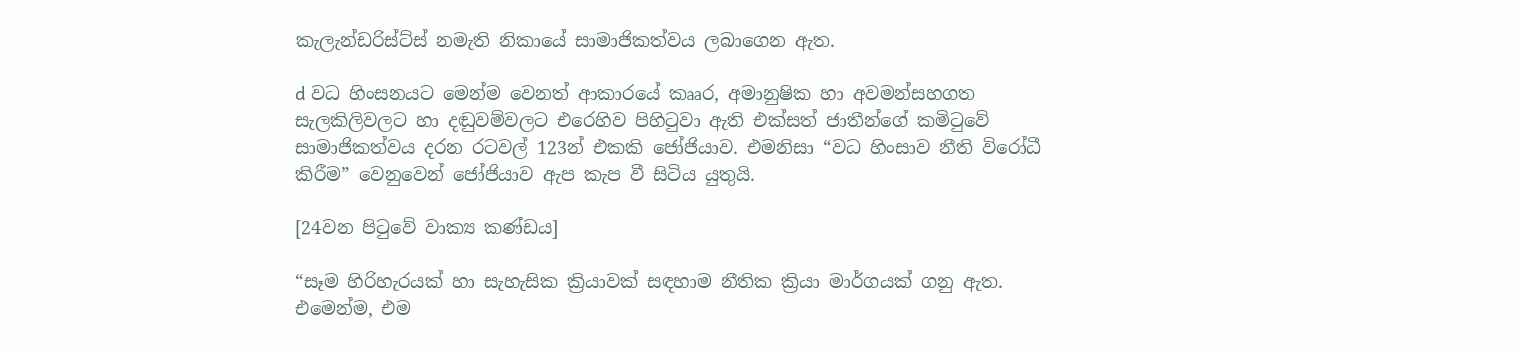කැලැන්ඩරිස්ට්ස් නමැති නිකායේ සාමාජිකත්වය ලබාගෙන ඇත.

d වධ හිංසනයට මෙන්ම වෙනත් ආකාරයේ කෲර, අමානුෂික හා අවමන්සහගත සැලකිලිවලට හා දඬුවම්වලට එරෙහිව පිහිටුවා ඇති එක්සත් ජාතීන්ගේ කමිටුවේ සාමාජිකත්වය දරන රටවල් 123න් එකකි ජෝජියාව. එමනිසා “වධ හිංසාව නීති විරෝධී කිරීම” වෙනුවෙන් ජෝජියාව ඇප කැප වී සිටිය යුතුයි.

[24වන පිටුවේ වාක්‍ය කණ්ඩය]

“සෑම හිරිහැරයක් හා සැහැසික ක්‍රියාවක් සඳහාම නීතික ක්‍රියා මාර්ගයක් ගනු ඇත. එමෙන්ම, එම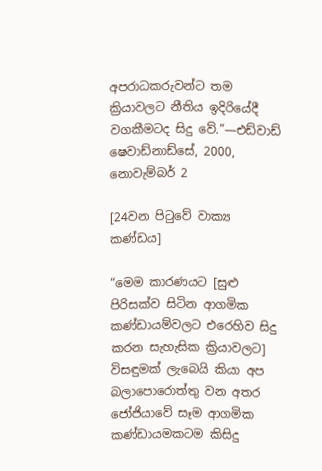අපරාධකරුවන්ට තම ක්‍රියාවලට නීතිය ඉදිරියේදී වගකීමටද සිදු වේ.”—එඩ්වාඩ් ෂෙවාඩ්නාඩ්සේ, 2000, නොවැම්බර් 2

[24වන පිටුවේ වාක්‍ය කණ්ඩය]

“මෙම කාරණයට [සුළු පිරිසක්ව සිටින ආගමික කණ්ඩායම්වලට එරෙහිව සිදු කරන සැහැසික ක්‍රියාවලට] විසඳුමක් ලැබෙයි කියා අප බලාපොරොත්තු වන අතර ජෝජියාවේ සෑම ආගමික කණ්ඩායමකටම කිසිදු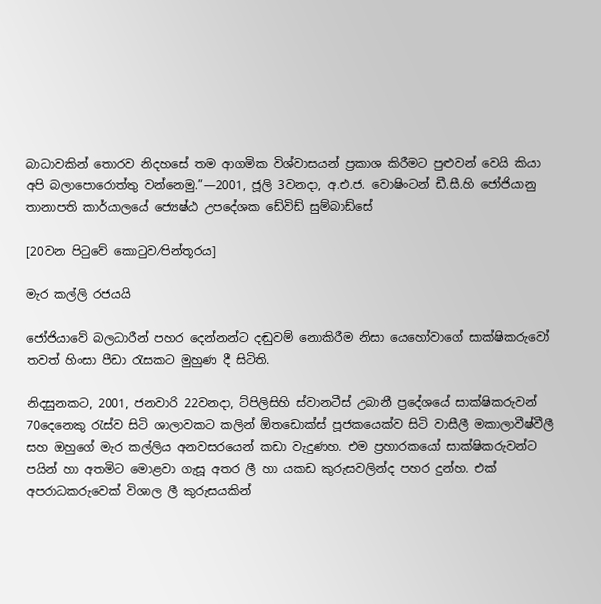බාධාවකින් තොරව නිදහසේ තම ආගමික විශ්වාසයන් ප්‍රකාශ කිරීමට පුළුවන් වෙයි කියා අපි බලාපොරොත්තු වන්නෙමු.”—2001, ජූලි 3වනදා, අ.එ.ජ. වොෂිංටන් ඩී.සී.හි ජෝජියානු තානාපති කාර්යාලයේ ජ්‍යෙෂ්ඨ උපදේශක ඩේවිඩ් සුම්බාඩ්සේ

[20වන පිටුවේ කොටුව⁄පින්තූරය]

මැර කල්ලි රජයයි

ජෝජියාවේ බලධාරීන් පහර දෙන්නන්ට දඬුවම් නොකිරීම නිසා යෙහෝවාගේ සාක්ෂිකරුවෝ තවත් හිංසා පීඩා රැසකට මුහුණ දී සිටිති.

නිදසුනකට, 2001, ජනවාරි 22වනදා, ට්පිලිසිහි ස්වානටීස් උබානී ප්‍රදේශයේ සාක්ෂිකරුවන් 70දෙනෙකු රැස්ව සිටි ශාලාවකට කලින් ඕතඩොක්ස් පූජකයෙක්ව සිටි වාසීලී මකාලාවීෂ්වීලී සහ ඔහුගේ මැර කල්ලිය අනවසරයෙන් කඩා වැදුණහ. එම ප්‍රහාරකයෝ සාක්ෂිකරුවන්ට පයින් හා අතමිට මොළවා ගැසූ අතර ලී හා යකඩ කුරුසවලින්ද පහර දුන්හ. එක් අපරාධකරුවෙක් විශාල ලී කුරුසයකින්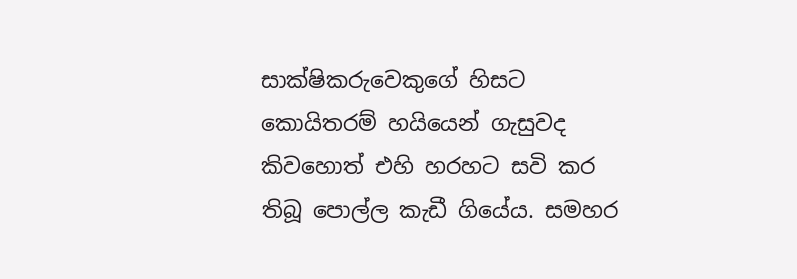සාක්ෂිකරුවෙකුගේ හිසට කොයිතරම් හයියෙන් ගැසුවද කිවහොත් එහි හරහට සවි කර තිබූ පොල්ල කැඩී ගියේය. සමහර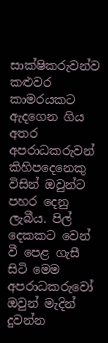සාක්ෂිකරුවන්ව කළුවර කාමරයකට ඇදගෙන ගිය අතර අපරාධකරුවන් කිහිපදෙනෙකු විසින් ඔවුන්ට පහර දෙනු ලැබීය. පිල් දෙකකට වෙන් වී පෙළ ගැසී සිටි මෙම අපරාධකරුවෝ ඔවුන් මැදින් දුවන්න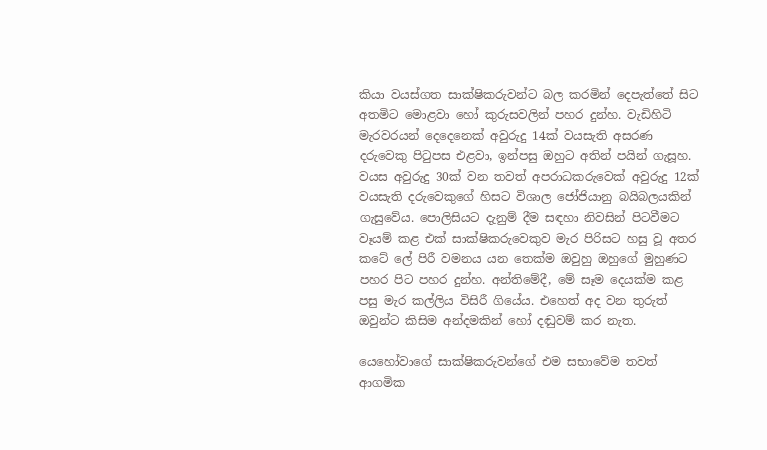කියා වයස්ගත සාක්ෂිකරුවන්ට බල කරමින් දෙපැත්තේ සිට අතමිට මොළවා හෝ කුරුසවලින් පහර දුන්හ. වැඩිහිටි මැරවරයන් දෙදෙනෙක් අවුරුදු 14ක් වයසැති අසරණ දරුවෙකු පිටුපස එළවා, ඉන්පසු ඔහුට අතින් පයින් ගැසූහ. වයස අවුරුදු 30ක් වන තවත් අපරාධකරුවෙක් අවුරුදු 12ක් වයසැති දරුවෙකුගේ හිසට විශාල ජෝජියානු බයිබලයකින් ගැසුවේය. පොලිසියට දැනුම් දීම සඳහා නිවසින් පිටවීමට වෑයම් කළ එක් සාක්ෂිකරුවෙකුව මැර පිරිසට හසු වූ අතර කටේ ලේ පිරී වමනය යන තෙක්ම ඔවුහු ඔහුගේ මුහුණට පහර පිට පහර දුන්හ. අන්තිමේදී, මේ සෑම දෙයක්ම කළ පසු මැර කල්ලිය විසිරී ගියේය. එහෙත් අද වන තුරුත් ඔවුන්ට කිසිම අන්දමකින් හෝ දඬුවම් කර නැත.

යෙහෝවාගේ සාක්ෂිකරුවන්ගේ එම සභාවේම තවත් ආගමික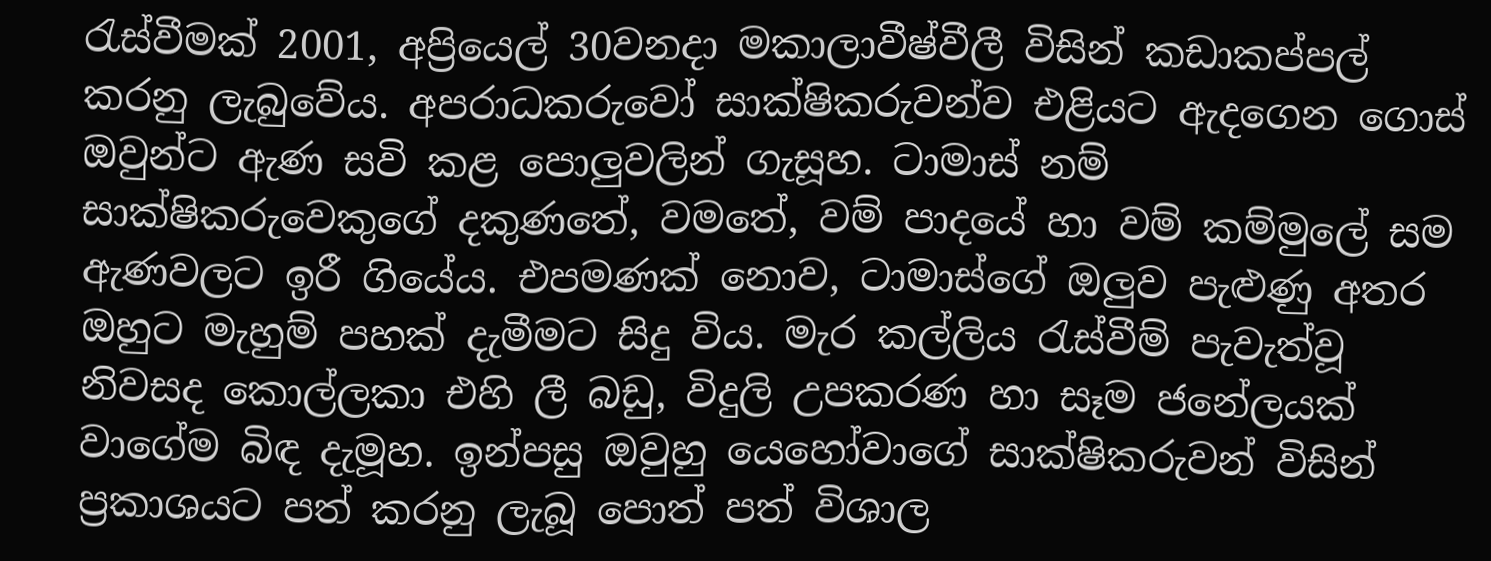රැස්වීමක් 2001, අප්‍රියෙල් 30වනදා මකාලාවීෂ්වීලී විසින් කඩාකප්පල් කරනු ලැබුවේය. අපරාධකරුවෝ සාක්ෂිකරුවන්ව එළියට ඇදගෙන ගොස් ඔවුන්ට ඇණ සවි කළ පොලුවලින් ගැසූහ. ටාමාස් නම් සාක්ෂිකරුවෙකුගේ දකුණතේ, වමතේ, වම් පාදයේ හා වම් කම්මුලේ සම ඇණවලට ඉරී ගියේය. එපමණක් නොව, ටාමාස්ගේ ඔලුව පැළුණු අතර ඔහුට මැහුම් පහක් දැමීමට සිදු විය. මැර කල්ලිය රැස්වීම් පැවැත්වූ නිවසද කොල්ලකා එහි ලී බඩු, විදුලි උපකරණ හා සෑම ජනේලයක් වාගේම බිඳ දැමූහ. ඉන්පසු ඔවුහු යෙහෝවාගේ සාක්ෂිකරුවන් විසින් ප්‍රකාශයට පත් කරනු ලැබූ පොත් පත් විශාල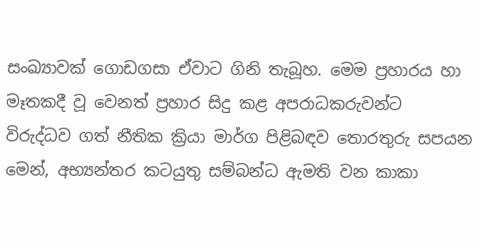සංඛ්‍යාවක් ගොඩගසා ඒවාට ගිනි තැබූහ. මෙම ප්‍රහාරය හා මෑතකදී වූ වෙනත් ප්‍රහාර සිදු කළ අපරාධකරුවන්ට විරුද්ධව ගත් නීතික ක්‍රියා මාර්ග පිළිබඳව තොරතුරු සපයන මෙන්, අභ්‍යන්තර කටයුතු සම්බන්ධ ඇමති වන කාකා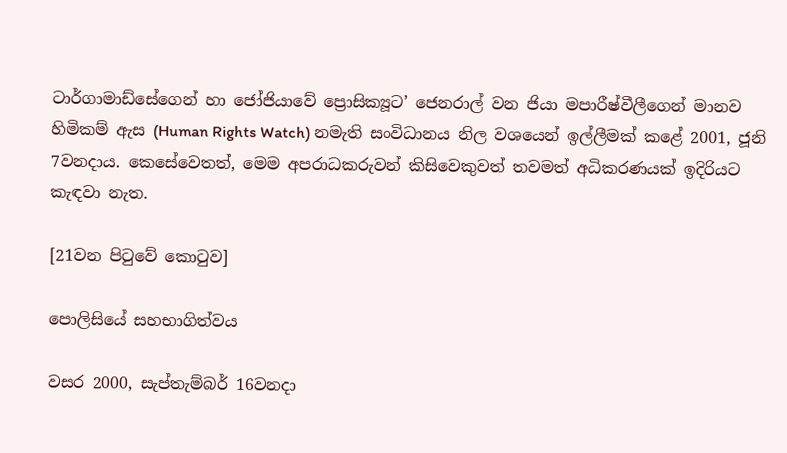ටාර්ගාමාඩ්සේගෙන් හා ජෝජියාවේ ප්‍රොසික්‍යූට’ ජෙනරාල් වන ජියා මපාරීෂ්වීලීගෙන් මානව හිමිකම් ඇස (Human Rights Watch) නමැති සංවිධානය නිල වශයෙන් ඉල්ලීමක් කළේ 2001, ජූනි 7වනදාය. කෙසේවෙතත්, මෙම අපරාධකරුවන් කිසිවෙකුවත් තවමත් අධිකරණයක් ඉදිරියට කැඳවා නැත.

[21වන පිටුවේ කොටුව]

පොලිසියේ සහභාගිත්වය

වසර 2000, සැප්තැම්බර් 16වනදා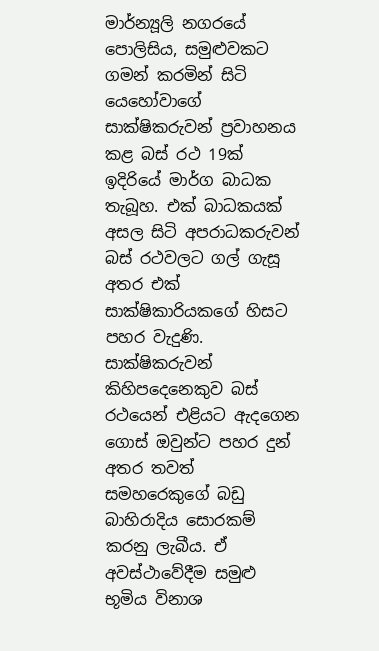මාර්න්‍යූලි නගරයේ පොලිසිය, සමුළුවකට ගමන් කරමින් සිටි යෙහෝවාගේ සාක්ෂිකරුවන් ප්‍රවාහනය කළ බස් රථ 19ක් ඉදිරියේ මාර්ග බාධක තැබූහ. එක් බාධකයක් අසල සිටි අපරාධකරුවන් බස් රථවලට ගල් ගැසූ අතර එක් සාක්ෂිකාරියකගේ හිසට පහර වැදුණි. සාක්ෂිකරුවන් කිහිපදෙනෙකුව බස් රථයෙන් එළියට ඇදගෙන ගොස් ඔවුන්ට පහර දුන් අතර තවත් සමහරෙකුගේ බඩු බාහිරාදිය සොරකම් කරනු ලැබීය. ඒ අවස්ථාවේදීම සමුළු භූමිය විනාශ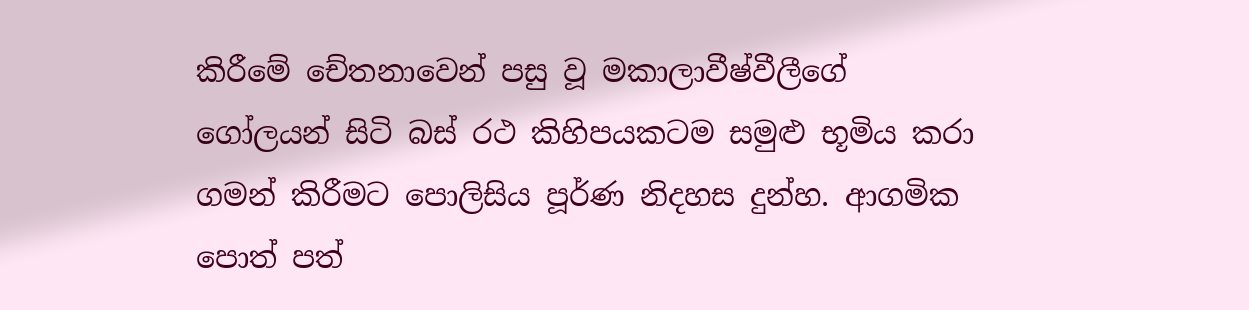කිරීමේ චේතනාවෙන් පසු වූ මකාලාවීෂ්වීලීගේ ගෝලයන් සිටි බස් රථ කිහිපයකටම සමුළු භූමිය කරා ගමන් කිරීමට පොලිසිය පූර්ණ නිදහස දුන්හ. ආගමික පොත් පත්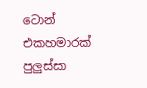ටොන් එකහමාරක් පුලුස්සා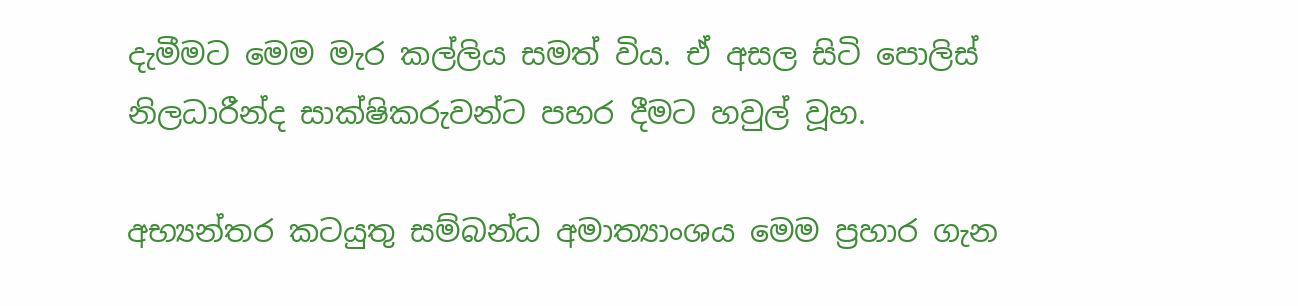දැමීමට මෙම මැර කල්ලිය සමත් විය. ඒ අසල සිටි පොලිස් නිලධාරීන්ද සාක්ෂිකරුවන්ට පහර දීමට හවුල් වූහ.

අභ්‍යන්තර කටයුතු සම්බන්ධ අමාත්‍යාංශය මෙම ප්‍රහාර ගැන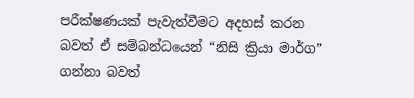පරීක්ෂණයක් පැවැත්වීමට අදහස් කරන බවත් ඒ සම්බන්ධයෙන් “නිසි ක්‍රියා මාර්ග” ගන්නා බවත්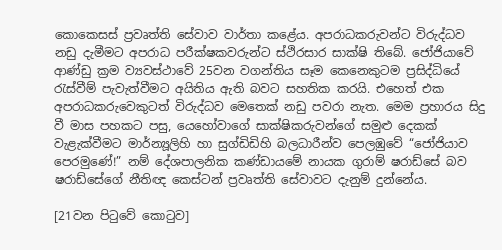කොකෙසස් ප්‍රවෘත්ති සේවාව වාර්තා කළේය. අපරාධකරුවන්ට විරුද්ධව නඩු දැමීමට අපරාධ පරීක්ෂකවරුන්ට ස්ථිරසාර සාක්ෂි තිබේ. ජෝජියාවේ ආණ්ඩු ක්‍රම ව්‍යවස්ථාවේ 25වන වගන්තිය සෑම කෙනෙකුටම ප්‍රසිද්ධියේ රැස්වීම් පැවැත්වීමට අයිතිය ඇති බවට සහතික කරයි. එහෙත් එක අපරාධකරුවෙකුටත් විරුද්ධව මෙතෙක් නඩු පවරා නැත. මෙම ප්‍රහාරය සිදු වී මාස පහකට පසු, යෙහෝවාගේ සාක්ෂිකරුවන්ගේ සමුළු දෙකක් වැළැක්වීමට මාර්න්‍යූලිහි හා සුග්ඩිඩිහි බලධාරීන්ව පෙලඹුවේ “ජෝජියාව පෙරමුණේ!” නම් දේශපාලනික කණ්ඩායමේ නායක ගුරාම් ෂරාඩ්සේ බව ෂරාඩ්සේගේ නීතිඥ කෙස්ටන් ප්‍රවෘත්ති සේවාවට දැනුම් දුන්නේය.

[21වන පිටුවේ කොටුව]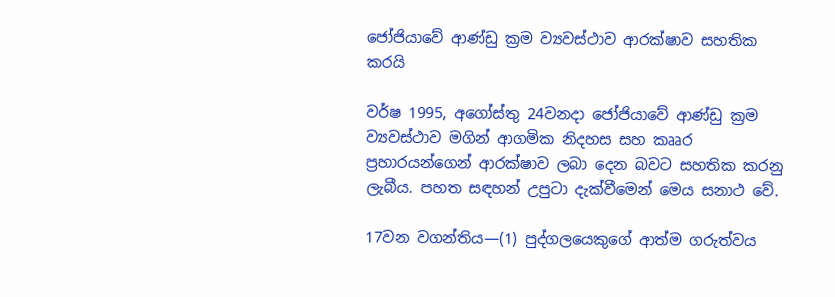ජෝජියාවේ ආණ්ඩු ක්‍රම ව්‍යවස්ථාව ආරක්ෂාව සහතික කරයි

වර්ෂ 1995, අගෝස්තු 24වනදා ජෝජියාවේ ආණ්ඩු ක්‍රම ව්‍යවස්ථාව මගින් ආගමික නිදහස සහ කෲර ප්‍රහාරයන්ගෙන් ආරක්ෂාව ලබා දෙන බවට සහතික කරනු ලැබීය. පහත සඳහන් උපුටා දැක්වීමෙන් මෙය සනාථ වේ.

17වන වගන්තිය—(1) පුද්ගලයෙකුගේ ආත්ම ගරුත්වය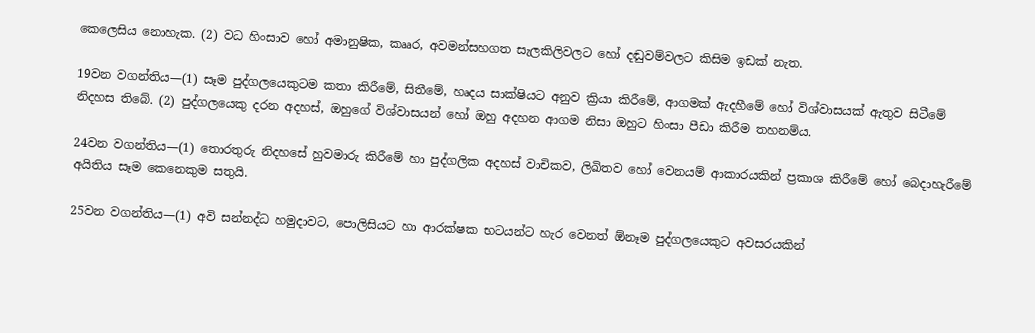කෙලෙසිය නොහැක. (2) වධ හිංසාව හෝ අමානුෂික, කෲර, අවමන්සහගත සැලකිලිවලට හෝ දඬුවම්වලට කිසිම ඉඩක් නැත.

19වන වගන්තිය—(1) සෑම පුද්ගලයෙකුටම කතා කිරීමේ, සිතීමේ, හෘදය සාක්ෂියට අනුව ක්‍රියා කිරීමේ, ආගමක් ඇදහීමේ හෝ විශ්වාසයක් ඇතුව සිටීමේ නිදහස තිබේ. (2) පුද්ගලයෙකු දරන අදහස්, ඔහුගේ විශ්වාසයන් හෝ ඔහු අදහන ආගම නිසා ඔහුට හිංසා පීඩා කිරීම තහනම්ය.

24වන වගන්තිය—(1) තොරතුරු නිදහසේ හුවමාරු කිරීමේ හා පුද්ගලික අදහස් වාචිකව, ලිඛිතව හෝ වෙනයම් ආකාරයකින් ප්‍රකාශ කිරීමේ හෝ බෙදාහැරීමේ අයිතිය සෑම කෙනෙකුම සතුයි.

25වන වගන්තිය—(1) අවි සන්නද්ධ හමුදාවට, පොලිසියට හා ආරක්ෂක භටයන්ට හැර වෙනත් ඕනෑම පුද්ගලයෙකුට අවසරයකින්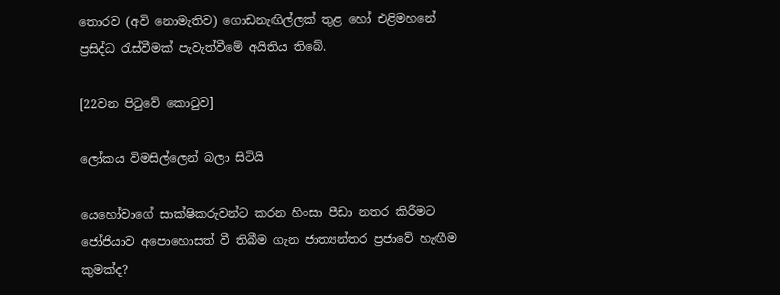තොරව (අවි නොමැතිව) ගොඩනැඟිල්ලක් තුළ හෝ එළිමහනේ ප්‍රසිද්ධ රැස්වීමක් පැවැත්වීමේ අයිතිය තිබේ.

[22වන පිටුවේ කොටුව]

ලෝකය විමසිල්ලෙන් බලා සිටියි

යෙහෝවාගේ සාක්ෂිකරුවන්ට කරන හිංසා පීඩා නතර කිරීමට ජෝජියාව අපොහොසත් වී තිබීම ගැන ජාත්‍යන්තර ප්‍රජාවේ හැඟීම කුමක්ද?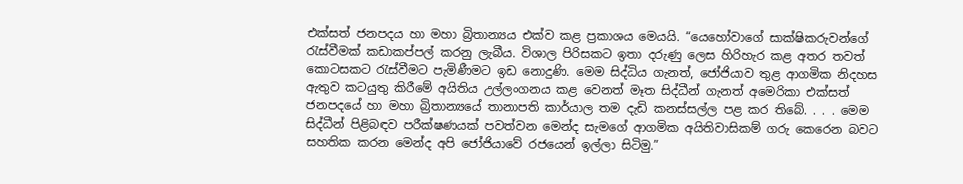එක්සත් ජනපදය හා මහා බ්‍රිතාන්‍යය එක්ව කළ ප්‍රකාශය මෙයයි. “යෙහෝවාගේ සාක්ෂිකරුවන්ගේ රැස්වීමක් කඩාකප්පල් කරනු ලැබීය. විශාල පිරිසකට ඉතා දරුණු ලෙස හිරිහැර කළ අතර තවත් කොටසකට රැස්වීමට පැමිණීමට ඉඩ නොදුණි. මෙම සිද්ධිය ගැනත්, ජෝජියාව තුළ ආගමික නිදහස ඇතුව කටයුතු කිරීමේ අයිතිය උල්ලංගනය කළ වෙනත් මෑත සිද්ධීන් ගැනත් අමෙරිකා එක්සත් ජනපදයේ හා මහා බ්‍රිතාන්‍යයේ තානාපති කාර්යාල තම දැඩි කනස්සල්ල පළ කර තිබේ. . . . මෙම සිද්ධීන් පිළිබඳව පරීක්ෂණයක් පවත්වන මෙන්ද සැමගේ ආගමික අයිතිවාසිකම් ගරු කෙරෙන බවට සහතික කරන මෙන්ද අපි ජෝජියාවේ රජයෙන් ඉල්ලා සිටිමු.”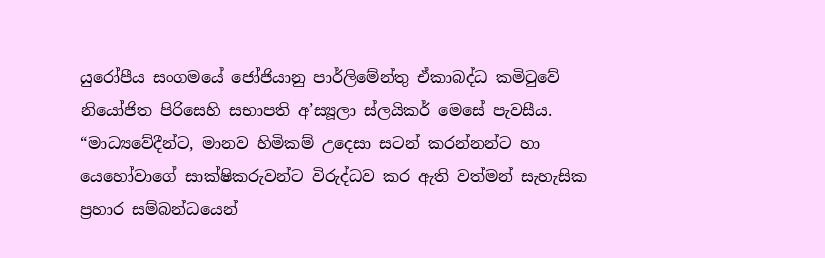යුරෝපීය සංගමයේ ජෝජියානු පාර්ලිමේන්තු ඒකාබද්ධ කමිටුවේ නියෝජිත පිරිසෙහි සභාපති අ’ස්‍යූලා ස්ලයිකර් මෙසේ පැවසීය. “මාධ්‍යවේදීන්ට, මානව හිමිකම් උදෙසා සටන් කරන්නන්ට හා යෙහෝවාගේ සාක්ෂිකරුවන්ට විරුද්ධව කර ඇති වත්මන් සැහැසික ප්‍රහාර සම්බන්ධයෙන්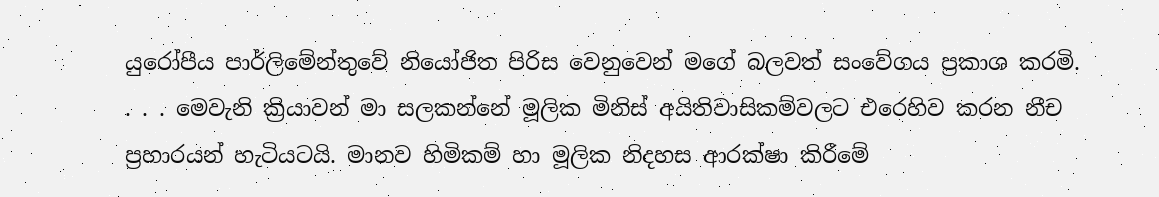යුරෝපීය පාර්ලිමේන්තුවේ නියෝජිත පිරිස වෙනුවෙන් මගේ බලවත් සංවේගය ප්‍රකාශ කරමි. . . . මෙවැනි ක්‍රියාවන් මා සලකන්නේ මූලික මිනිස් අයිතිවාසිකම්වලට එරෙහිව කරන නීච ප්‍රහාරයන් හැටියටයි. මානව හිමිකම් හා මූලික නිදහස ආරක්ෂා කිරීමේ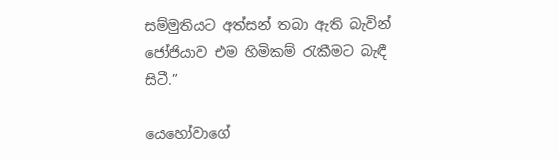සම්මුතියට අත්සන් තබා ඇති බැවින් ජෝජියාව එම හිමිකම් රැකීමට බැඳී සිටී.”

යෙහෝවාගේ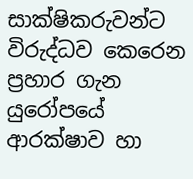සාක්ෂිකරුවන්ට විරුද්ධව කෙරෙන ප්‍රහාර ගැන යුරෝපයේ ආරක්ෂාව හා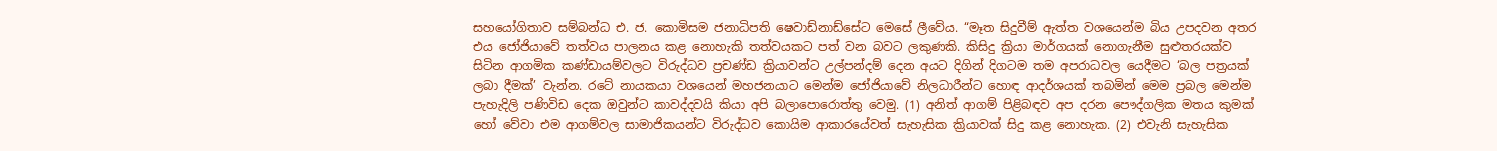සහයෝගිතාව සම්බන්ධ එ. ජ. කොමිසම ජනාධිපති ෂෙවාඩ්නාඩ්සේට මෙසේ ලීවේය. “මෑත සිදුවීම් ඇත්ත වශයෙන්ම බිය උපදවන අතර එය ජෝජියාවේ තත්වය පාලනය කළ නොහැකි තත්වයකට පත් වන බවට ලකුණකි. කිසිදු ක්‍රියා මාර්ගයක් නොගැනීම සුළුතරයක්ව සිටින ආගමික කණ්ඩායම්වලට විරුද්ධව ප්‍රචණ්ඩ ක්‍රියාවන්ට උල්පන්දම් දෙන අයට දිගින් දිගටම තම අපරාධවල යෙදීමට ‘බල පත්‍රයක් ලබා දීමක්’ වැන්න. රටේ නායකයා වශයෙන් මහජනයාට මෙන්ම ජෝජියාවේ නිලධාරීන්ට හොඳ ආදර්ශයක් තබමින් මෙම ප්‍රබල මෙන්ම පැහැදිලි පණිවිඩ දෙක ඔවුන්ට කාවද්දවයි කියා අපි බලාපොරොත්තු වෙමු. (1) අනිත් ආගම් පිළිබඳව අප දරන පෞද්ගලික මතය කුමක් හෝ වේවා එම ආගම්වල සාමාජිකයන්ට විරුද්ධව කොයිම ආකාරයේවත් සැහැසික ක්‍රියාවක් සිදු කළ නොහැක. (2) එවැනි සැහැසික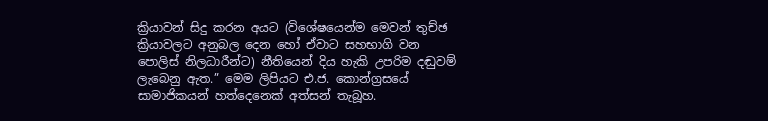ක්‍රියාවන් සිදු කරන අයට (විශේෂයෙන්ම මෙවන් තුච්ඡ ක්‍රියාවලට අනුබල දෙන හෝ ඒවාට සහභාගි වන පොලිස් නිලධාරීන්ට) නීතියෙන් දිය හැකි උපරිම දඬුවම් ලැබෙනු ඇත.” මෙම ලිපියට එ.ජ. කොන්ග්‍රසයේ සාමාජිකයන් හත්දෙනෙක් අත්සන් තැබූහ.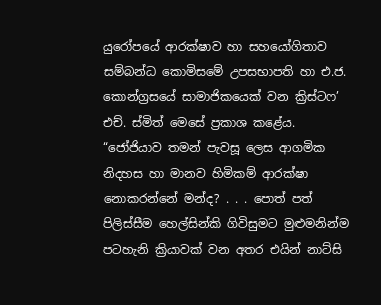යුරෝපයේ ආරක්ෂාව හා සහයෝගිතාව සම්බන්ධ කොමිසමේ උපසභාපති හා එ.ජ. කොන්ග්‍රසයේ සාමාජිකයෙක් වන ක්‍රිස්ටෆ’ එච්. ස්මිත් මෙසේ ප්‍රකාශ කළේය. “ජෝජියාව තමන් පැවසූ ලෙස ආගමික නිදහස හා මානව හිමිකම් ආරක්ෂා නොකරන්නේ මන්ද? . . . පොත් පත් පිලිස්සීම හෙල්සින්කි ගිවිසුමට මුළුමනින්ම පටහැනි ක්‍රියාවක් වන අතර එයින් නාට්සි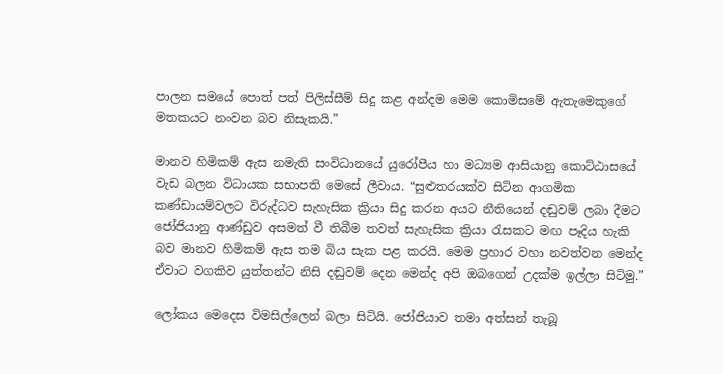පාලන සමයේ පොත් පත් පිලිස්සීම් සිදු කළ අන්දම මෙම කොමිසමේ ඇතැමෙකුගේ මතකයට නංවන බව නිසැකයි.”

මානව හිමිකම් ඇස නමැති සංවිධානයේ යුරෝපීය හා මධ්‍යම ආසියානු කොට්ඨාසයේ වැඩ බලන විධායක සභාපති මෙසේ ලීවාය. “සුළුතරයක්ව සිටින ආගමික කණ්ඩායම්වලට විරුද්ධව සැහැසික ක්‍රියා සිදු කරන අයට නීතියෙන් දඬුවම් ලබා දීමට ජෝජියානු ආණ්ඩුව අසමත් වී තිබීම තවත් සැහැසික ක්‍රියා රැසකට මඟ පෑදිය හැකි බව මානව හිමිකම් ඇස තම බිය සැක පළ කරයි. මෙම ප්‍රහාර වහා නවත්වන මෙන්ද ඒවාට වගකිව යුත්තන්ට නිසි දඬුවම් දෙන මෙන්ද අපි ඔබගෙන් උදක්ම ඉල්ලා සිටිමු.”

ලෝකය මෙදෙස විමසිල්ලෙන් බලා සිටියි. ජෝජියාව තමා අත්සන් තැබූ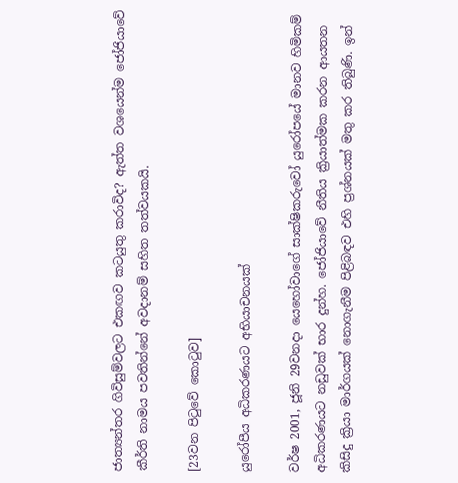ජාත්‍යන්තර ගිවිසුම්වලට එකඟව කටයුතු කරාවිද? ඇත්ත වශයෙන්ම ජෝජියාවේ කීර්ති නාමය පවතින්නේ අවදානම් සහිත තත්වයකයි.

[23වන පිටුවේ කොටුව]

යුරෝපීය අධිකරණයට අභියාචනයක්

වර්ෂ 2001, ජූනි 29වනදා යෙහෝවාගේ සාක්ෂිකරුවෝ යුරෝපයේ මානව හිමිකම් අධිකරණයට නඩුවක් භාර දුන්හ. ජෝජියාවේ නීතිය ක්‍රියාත්මක කරන ආයතන කිසිදු ක්‍රියා මාර්ගයක් නොගැනීම පිළිබඳව එහි ප්‍රශ්නයක් මතු කර තිබුණි. ඉන්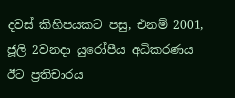දවස් කිහිපයකට පසු, එනම් 2001, ජූලි 2වනදා යුරෝපීය අධිකරණය ඊට ප්‍රතිචාරය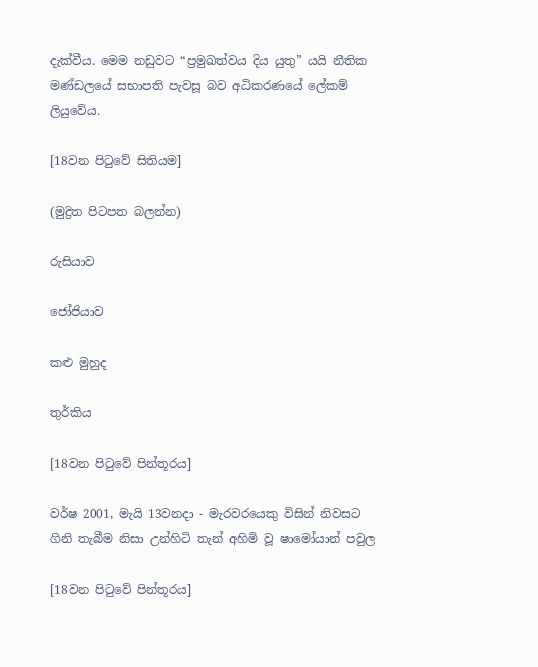දැක්වීය. මෙම නඩුවට “ප්‍රමුඛත්වය දිය යුතු” යයි නීතික මණ්ඩලයේ සභාපති පැවසූ බව අධිකරණයේ ලේකම් ලියුවේය.

[18වන පිටුවේ සිතියම]

(මුද්‍රිත පිටපත බලන්න)

රුසියාව

ජෝජියාව

කළු මුහුද

තුර්කිය

[18වන පිටුවේ පින්තූරය]

වර්ෂ 2001, මැයි 13වනදා - මැරවරයෙකු විසින් නිවසට ගිනි තැබීම නිසා උන්හිටි තැන් අහිමි වූ ෂාමෝයාන් පවුල

[18වන පිටුවේ පින්තූරය]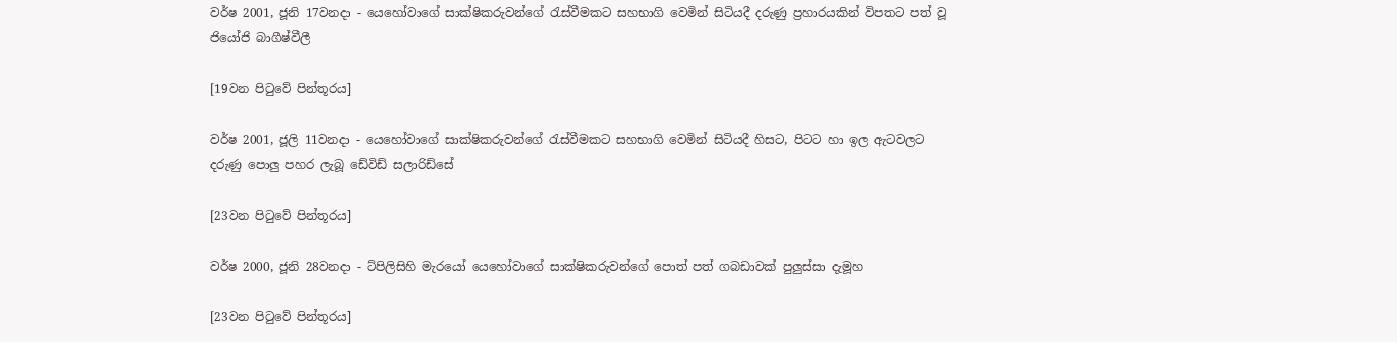වර්ෂ 2001, ජූනි 17වනදා - යෙහෝවාගේ සාක්ෂිකරුවන්ගේ රැස්වීමකට සහභාගි වෙමින් සිටියදී දරුණු ප්‍රහාරයකින් විපතට පත් වූ ජියෝජි බාගීෂ්වීලී

[19වන පිටුවේ පින්තූරය]

වර්ෂ 2001, ජූලි 11වනදා - යෙහෝවාගේ සාක්ෂිකරුවන්ගේ රැස්වීමකට සහභාගි වෙමින් සිටියදී හිසට, පිටට හා ඉල ඇටවලට දරුණු පොලු පහර ලැබූ ඩේවිඩ් සලාරිඩ්සේ

[23වන පිටුවේ පින්තූරය]

වර්ෂ 2000, ජූනි 28වනදා - ට්පිලිසිහි මැරයෝ යෙහෝවාගේ සාක්ෂිකරුවන්ගේ පොත් පත් ගබඩාවක් පුලුස්සා දැමූහ

[23වන පිටුවේ පින්තූරය]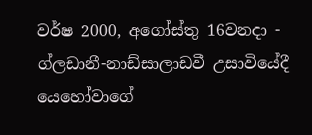වර්ෂ 2000, අගෝස්තු 16වනදා - ග්ලඩානී-නාඩ්සාලාඩවී උසාවියේදී යෙහෝවාගේ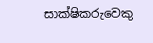සාක්ෂිකරුවෙකු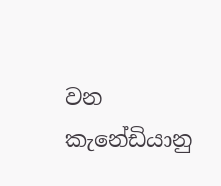වන කැනේඩියානු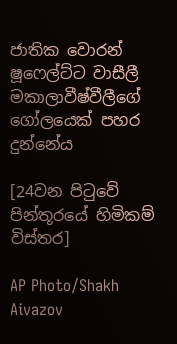ජාතික වොරන් ෂූෆෙල්ට්ට වාසීලී මකාලාවීෂ්වීලීගේ ගෝලයෙක් පහර දුන්නේය

[24වන පිටුවේ පින්තූරයේ හිමිකම් විස්තර]

AP Photo/Shakh Aivazov